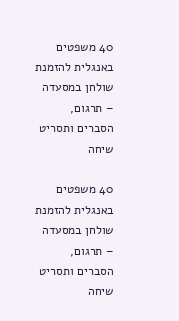40 משפטים באנגלית להזמנת שולחן במסעדה – תרגום, הסברים ותסריט שיחה

40 משפטים באנגלית להזמנת שולחן במסעדה – תרגום, הסברים ותסריט שיחה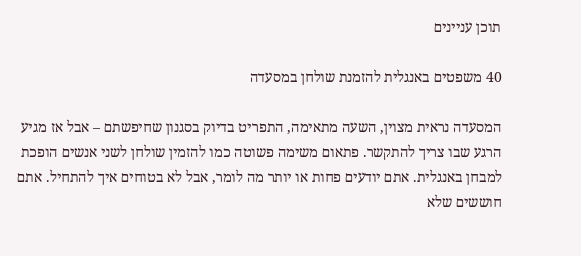תוכן עניינים

40 משפטים באנגלית להזמנת שולחן במסעדה

המסעדה נראית מצוין, השעה מתאימה, התפריט בדיוק בסגנון שחיפשתם – אבל אז מגיע הרגע שבו צריך להתקשר. פתאום משימה פשוטה כמו להזמין שולחן לשני אנשים הופכת למבחן באנגלית. אתם יודעים פחות או יותר מה לומר, אבל לא בטוחים איך להתחיל. אתם חוששים שלא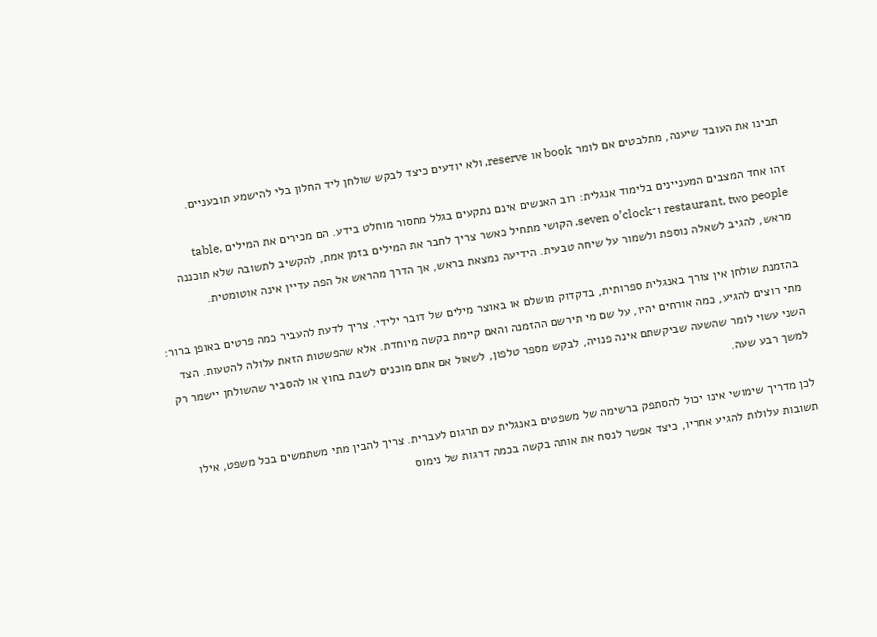תבינו את העובד שיענה, מתלבטים אם לומר book או reserve, ולא יודעים כיצד לבקש שולחן ליד החלון בלי להישמע תובעניים.

זהו אחד המצבים המעניינים בלימוד אנגלית: רוב האנשים אינם נתקעים בגלל מחסור מוחלט בידע. הם מכירים את המילים table, restaurant, two people ו־seven o’clock. הקושי מתחיל כאשר צריך לחבר את המילים בזמן אמת, להקשיב לתשובה שלא תוכננה מראש, להגיב לשאלה נוספת ולשמור על שיחה טבעית. הידיעה נמצאת בראש, אך הדרך מהראש אל הפה עדיין אינה אוטומטית.

בהזמנת שולחן אין צורך באנגלית ספרותית, בדקדוק מושלם או באוצר מילים של דובר ילידי. צריך לדעת להעביר כמה פרטים באופן ברור: מתי רוצים להגיע, כמה אורחים יהיו, על שם מי תירשם ההזמנה והאם קיימת בקשה מיוחדת. אלא שהפשטות הזאת עלולה להטעות. הצד השני עשוי לומר שהשעה שביקשתם אינה פנויה, לבקש מספר טלפון, לשאול אם אתם מוכנים לשבת בחוץ או להסביר שהשולחן יישמר רק למשך רבע שעה.

לכן מדריך שימושי אינו יכול להסתפק ברשימה של משפטים באנגלית עם תרגום לעברית. צריך להבין מתי משתמשים בכל משפט, אילו תשובות עלולות להגיע אחריו, כיצד אפשר לנסח את אותה בקשה בכמה דרגות של נימוס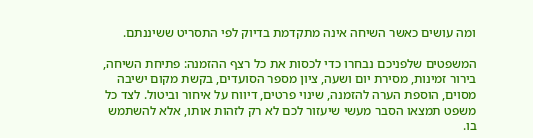ומה עושים כאשר השיחה אינה מתקדמת בדיוק לפי התסריט ששיננתם.

המשפטים שלפניכם נבחרו כדי לכסות את כל רצף ההזמנה: פתיחת השיחה, בירור זמינות, מסירת יום ושעה, ציון מספר הסועדים, בקשת מקום ישיבה מסוים, הוספת הערה להזמנה, שינוי פרטים, דיווח על איחור וביטול. לצד כל משפט תמצאו הסבר מעשי שיעזור לכם לא רק לזהות אותו, אלא להשתמש בו.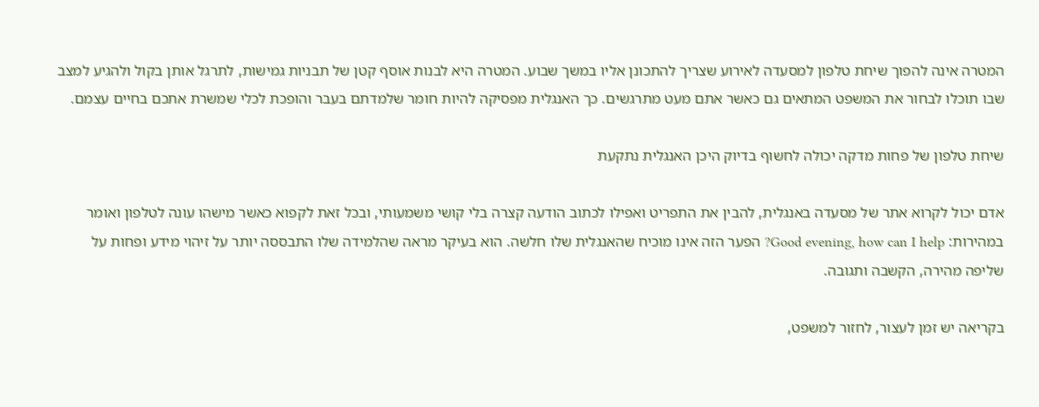המטרה אינה להפוך שיחת טלפון למסעדה לאירוע שצריך להתכונן אליו במשך שבוע. המטרה היא לבנות אוסף קטן של תבניות גמישות, לתרגל אותן בקול ולהגיע למצב שבו תוכלו לבחור את המשפט המתאים גם כאשר אתם מעט מתרגשים. כך האנגלית מפסיקה להיות חומר שלמדתם בעבר והופכת לכלי שמשרת אתכם בחיים עצמם.

שיחת טלפון של פחות מדקה יכולה לחשוף בדיוק היכן האנגלית נתקעת

אדם יכול לקרוא אתר של מסעדה באנגלית, להבין את התפריט ואפילו לכתוב הודעה קצרה בלי קושי משמעותי, ובכל זאת לקפוא כאשר מישהו עונה לטלפון ואומר במהירות: Good evening, how can I help? הפער הזה אינו מוכיח שהאנגלית שלו חלשה. הוא בעיקר מראה שהלמידה שלו התבססה יותר על זיהוי מידע ופחות על שליפה מהירה, הקשבה ותגובה.

בקריאה יש זמן לעצור, לחזור למשפט,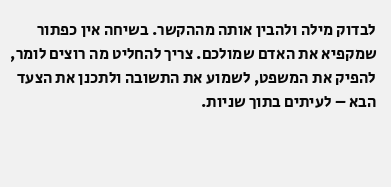לבדוק מילה ולהבין אותה מההקשר. בשיחה אין כפתור שמקפיא את האדם שמולכם. צריך להחליט מה רוצים לומר, להפיק את המשפט, לשמוע את התשובה ולתכנן את הצעד הבא – לעיתים בתוך שניות.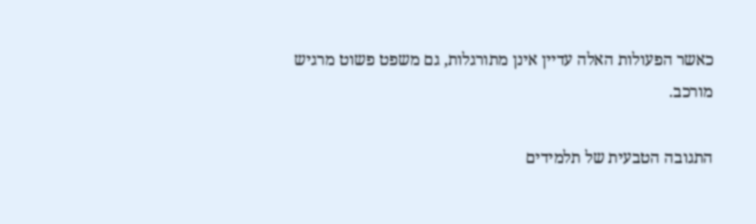כאשר הפעולות האלה עדיין אינן מתורגלות, גם משפט פשוט מרגיש מורכב.

התגובה הטבעית של תלמידים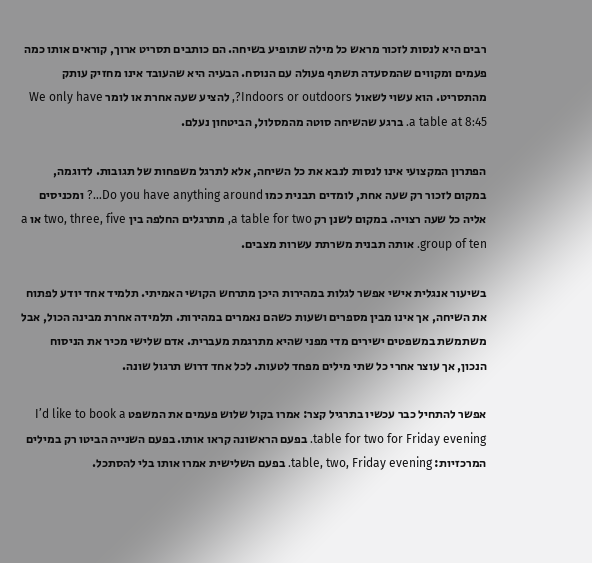רבים היא לנסות לזכור מראש כל מילה שתופיע בשיחה. הם כותבים תסריט ארוך, קוראים אותו כמה פעמים ומקווים שהמסעדה תשתף פעולה עם הנוסח. הבעיה היא שהעובד אינו מחזיק עותק מהתסריט. הוא עשוי לשאול Indoors or outdoors?, להציע שעה אחרת או לומר We only have a table at 8:45. ברגע שהשיחה סוטה מהמסלול, הביטחון נעלם.

הפתרון המקצועי אינו לנסות לנבא את כל השיחה, אלא לתרגל משפחות של תגובות. לדוגמה, במקום לזכור רק שעה אחת, לומדים תבנית כמו Do you have anything around…? ומכניסים אליה כל שעה רצויה. במקום לשנן רק a table for two, מתרגלים החלפה בין two, three, five או a group of ten. אותה תבנית משרתת עשרות מצבים.

בשיעור אנגלית אישי אפשר לגלות במהירות היכן מתרחש הקושי האמיתי. תלמיד אחד יודע לפתוח את השיחה, אך אינו מבין מספרים ושעות כשהם נאמרים במהירות. תלמידה אחרת מבינה הכול, אבל משתמשת במשפטים ישירים מדי מפני שהיא מתרגמת מעברית. אדם שלישי מכיר את הניסוח הנכון, אך עוצר אחרי כל שתי מילים מפחד לטעות. לכל אחד דרוש תרגול שונה.

אפשר להתחיל כבר עכשיו בתרגיל קצר: אמרו בקול שלוש פעמים את המשפט I’d like to book a table for two for Friday evening. בפעם הראשונה קראו אותו. בפעם השנייה הביטו רק במילים המרכזיות: table, two, Friday evening. בפעם השלישית אמרו אותו בלי להסתכל.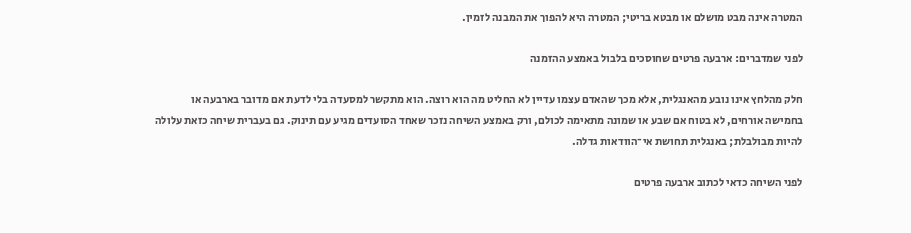המטרה אינה מבט מושלם או מבטא בריטי; המטרה היא להפוך את המבנה לזמין.

לפני שמדברים: ארבעה פרטים שחוסכים בלבול באמצע ההזמנה

חלק מהלחץ אינו נובע מהאנגלית, אלא מכך שהאדם עצמו עדיין לא החליט מה הוא רוצה. הוא מתקשר למסעדה בלי לדעת אם מדובר בארבעה או בחמישה אורחים, לא בטוח אם שבע או שמונה מתאימה לכולם, ורק באמצע השיחה נזכר שאחד הסועדים מגיע עם תינוק. גם בעברית שיחה כזאת עלולה להיות מבולבלת; באנגלית תחושת אי־הוודאות גדלה.

לפני השיחה כדאי לכתוב ארבעה פרטים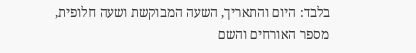בלבד: היום והתאריך, השעה המבוקשת ושעה חלופית, מספר האורחים והשם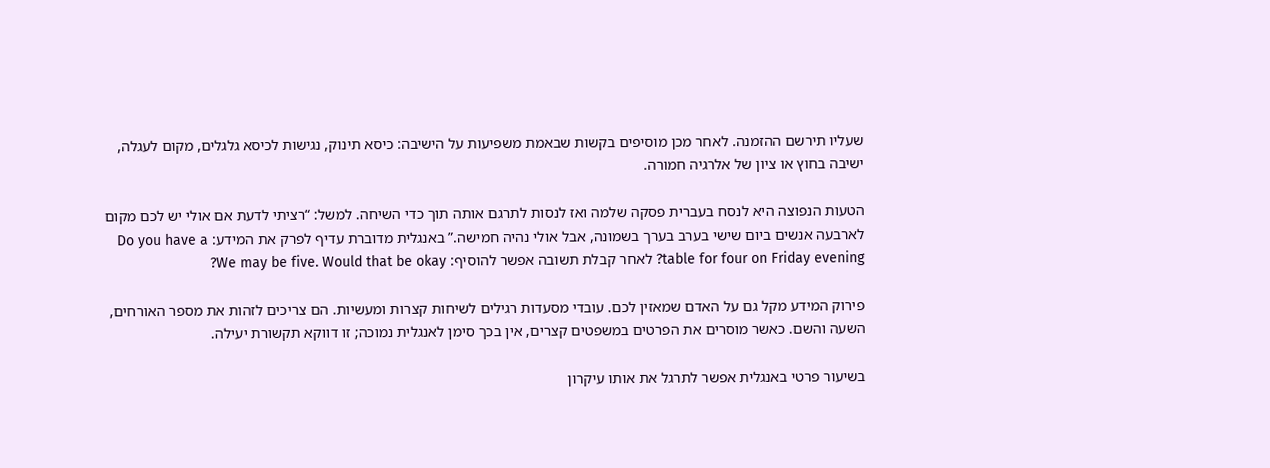שעליו תירשם ההזמנה. לאחר מכן מוסיפים בקשות שבאמת משפיעות על הישיבה: כיסא תינוק, נגישות לכיסא גלגלים, מקום לעגלה, ישיבה בחוץ או ציון של אלרגיה חמורה.

הטעות הנפוצה היא לנסח בעברית פסקה שלמה ואז לנסות לתרגם אותה תוך כדי השיחה. למשל: “רציתי לדעת אם אולי יש לכם מקום לארבעה אנשים ביום שישי בערב בערך בשמונה, אבל אולי נהיה חמישה.” באנגלית מדוברת עדיף לפרק את המידע: Do you have a table for four on Friday evening? לאחר קבלת תשובה אפשר להוסיף: We may be five. Would that be okay?

פירוק המידע מקל גם על האדם שמאזין לכם. עובדי מסעדות רגילים לשיחות קצרות ומעשיות. הם צריכים לזהות את מספר האורחים, השעה והשם. כאשר מוסרים את הפרטים במשפטים קצרים, אין בכך סימן לאנגלית נמוכה; זו דווקא תקשורת יעילה.

בשיעור פרטי באנגלית אפשר לתרגל את אותו עיקרון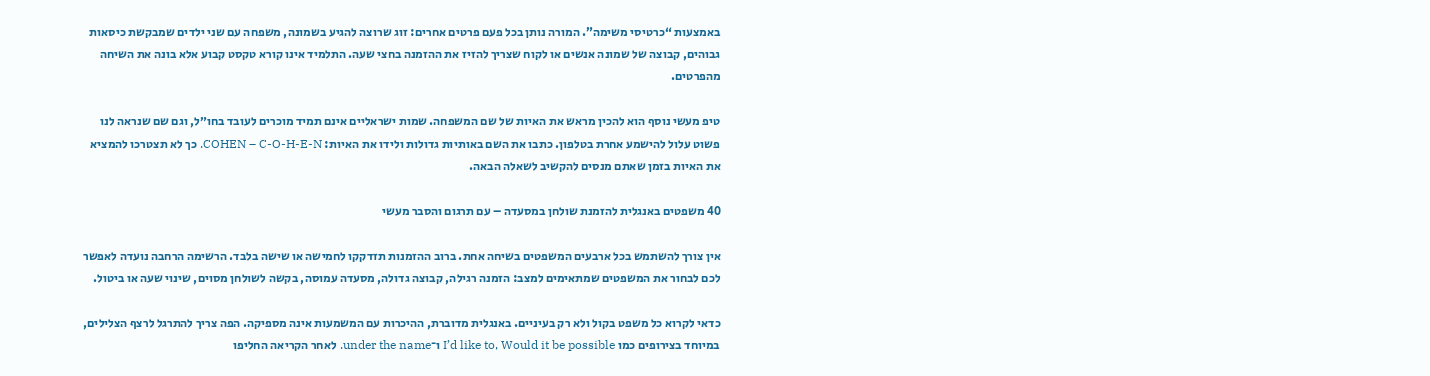באמצעות “כרטיסי משימה”. המורה נותן בכל פעם פרטים אחרים: זוג שרוצה להגיע בשמונה, משפחה עם שני ילדים שמבקשת כיסאות גבוהים, קבוצה של שמונה אנשים או לקוח שצריך להזיז את ההזמנה בחצי שעה. התלמיד אינו קורא טקסט קבוע אלא בונה את השיחה מהפרטים.

טיפ מעשי נוסף הוא להכין מראש את האיות של שם המשפחה. שמות ישראליים אינם תמיד מוכרים לעובד בחו״ל, וגם שם שנראה לנו פשוט עלול להישמע אחרת בטלפון. כתבו את השם באותיות גדולות ולידו את האיות: COHEN – C-O-H-E-N. כך לא תצטרכו להמציא את האיות בזמן שאתם מנסים להקשיב לשאלה הבאה.

40 משפטים באנגלית להזמנת שולחן במסעדה – עם תרגום והסבר מעשי

אין צורך להשתמש בכל ארבעים המשפטים בשיחה אחת. ברוב ההזמנות תזדקקו לחמישה או שישה בלבד. הרשימה הרחבה נועדה לאפשר לכם לבחור את המשפטים שמתאימים למצב: הזמנה רגילה, קבוצה גדולה, מסעדה עמוסה, בקשה לשולחן מסוים, שינוי שעה או ביטול.

כדאי לקרוא כל משפט בקול ולא רק בעיניים. באנגלית מדוברת, ההיכרות עם המשמעות אינה מספיקה. הפה צריך להתרגל לרצף הצלילים, במיוחד בצירופים כמו I’d like to, Would it be possible ו־under the name. לאחר הקריאה החליפו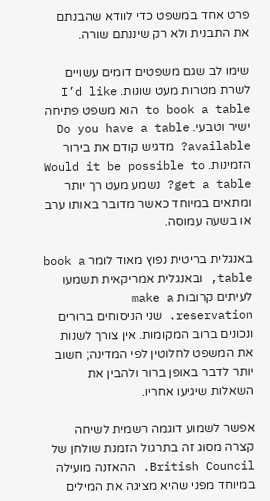פרט אחד במשפט כדי לוודא שהבנתם את התבנית ולא רק שיננתם שורה.

שימו לב שגם משפטים דומים עשויים לשרת מטרות מעט שונות. I’d like to book a table הוא משפט פתיחה ישיר וטבעי. Do you have a table available? מדגיש קודם את בירור הזמינות. Would it be possible to get a table? נשמע מעט רך יותר ומתאים במיוחד כאשר מדובר באותו ערב או בשעה עמוסה.

באנגלית בריטית נפוץ מאוד לומר book a table, ובאנגלית אמריקאית תשמעו לעיתים קרובות make a reservation. שני הניסוחים ברורים ונכונים ברוב המקומות. אין צורך לשנות את המשפט לחלוטין לפי המדינה; חשוב יותר לדבר באופן ברור ולהבין את השאלות שיגיעו אחריו.

אפשר לשמוע דוגמה רשמית לשיחה קצרה מסוג זה בתרגול הזמנת שולחן של British Council. ההאזנה מועילה במיוחד מפני שהיא מציגה את המילים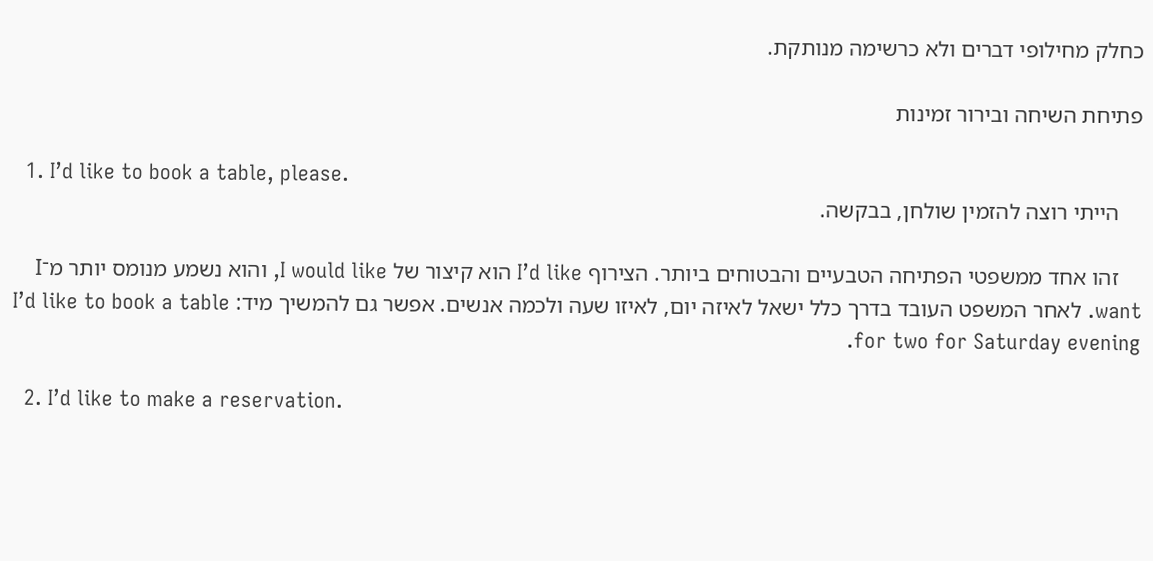כחלק מחילופי דברים ולא כרשימה מנותקת.

פתיחת השיחה ובירור זמינות

  1. I’d like to book a table, please.
    הייתי רוצה להזמין שולחן, בבקשה.

    זהו אחד ממשפטי הפתיחה הטבעיים והבטוחים ביותר. הצירוף I’d like הוא קיצור של I would like, והוא נשמע מנומס יותר מ־I want. לאחר המשפט העובד בדרך כלל ישאל לאיזה יום, לאיזו שעה ולכמה אנשים. אפשר גם להמשיך מיד: I’d like to book a table for two for Saturday evening.

  2. I’d like to make a reservation.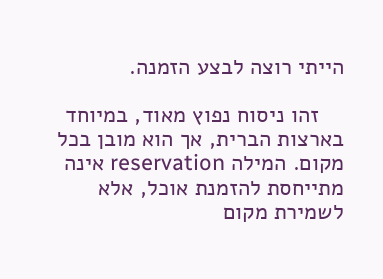הייתי רוצה לבצע הזמנה.

    זהו ניסוח נפוץ מאוד, במיוחד בארצות הברית, אך הוא מובן בכל מקום. המילה reservation אינה מתייחסת להזמנת אוכל, אלא לשמירת מקום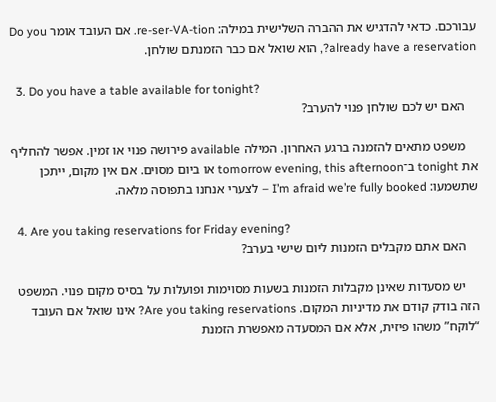עבורכם. כדאי להדגיש את ההברה השלישית במילה: re-ser-VA-tion. אם העובד אומר Do you already have a reservation?, הוא שואל אם כבר הזמנתם שולחן.

  3. Do you have a table available for tonight?
    האם יש לכם שולחן פנוי להערב?

    משפט מתאים להזמנה ברגע האחרון. המילה available פירושה פנוי או זמין. אפשר להחליף את tonight ב־tomorrow evening, this afternoon או ביום מסוים. אם אין מקום, ייתכן שתשמעו: I’m afraid we’re fully booked – לצערי אנחנו בתפוסה מלאה.

  4. Are you taking reservations for Friday evening?
    האם אתם מקבלים הזמנות ליום שישי בערב?

    יש מסעדות שאינן מקבלות הזמנות בשעות מסוימות ופועלות על בסיס מקום פנוי. המשפט הזה בודק קודם את מדיניות המקום. Are you taking reservations? אינו שואל אם העובד “לוקח” משהו פיזית, אלא אם המסעדה מאפשרת הזמנת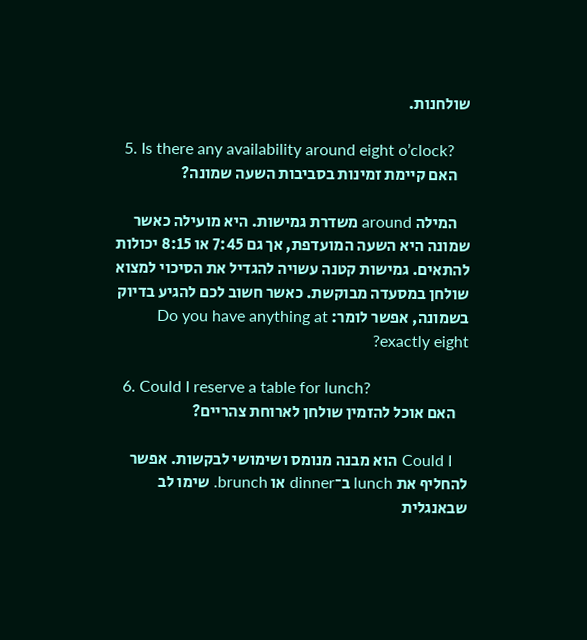שולחנות.

  5. Is there any availability around eight o’clock?
    האם קיימת זמינות בסביבות השעה שמונה?

    המילה around משדרת גמישות. היא מועילה כאשר שמונה היא השעה המועדפת, אך גם 7:45 או 8:15 יכולות להתאים. גמישות קטנה עשויה להגדיל את הסיכוי למצוא שולחן במסעדה מבוקשת. כאשר חשוב לכם להגיע בדיוק בשמונה, אפשר לומר: Do you have anything at exactly eight?

  6. Could I reserve a table for lunch?
    האם אוכל להזמין שולחן לארוחת צהריים?

    Could I הוא מבנה מנומס ושימושי לבקשות. אפשר להחליף את lunch ב־dinner או brunch. שימו לב שבאנגלית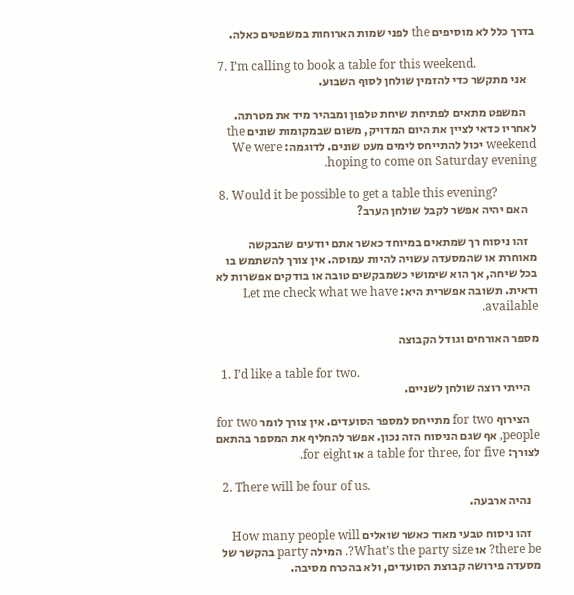בדרך כלל לא מוסיפים the לפני שמות הארוחות במשפטים כאלה.

  7. I’m calling to book a table for this weekend.
    אני מתקשר כדי להזמין שולחן לסוף השבוע.

    המשפט מתאים לפתיחת שיחת טלפון ומבהיר מיד את מטרתה. לאחריו כדאי לציין את היום המדויק, משום שבמקומות שונים the weekend יכול להתייחס לימים מעט שונים. לדוגמה: We were hoping to come on Saturday evening.

  8. Would it be possible to get a table this evening?
    האם יהיה אפשר לקבל שולחן הערב?

    זהו ניסוח רך שמתאים במיוחד כאשר אתם יודעים שהבקשה מאוחרת או שהמסעדה עשויה להיות עמוסה. אין צורך להשתמש בו בכל שיחה, אך הוא שימושי כשמבקשים טובה או בודקים אפשרות לא ודאית. תשובה אפשרית היא: Let me check what we have available.

מספר האורחים וגודל הקבוצה

  1. I’d like a table for two.
    הייתי רוצה שולחן לשניים.

    הצירוף for two מתייחס למספר הסועדים. אין צורך לומר for two people, אף שגם הניסוח הזה נכון. אפשר להחליף את המספר בהתאם לצורך: a table for three, for five או for eight.

  2. There will be four of us.
    נהיה ארבעה.

    זהו ניסוח טבעי מאוד כאשר שואלים How many people will there be? או What’s the party size?. המילה party בהקשר של מסעדה פירושה קבוצת הסועדים, ולא בהכרח מסיבה.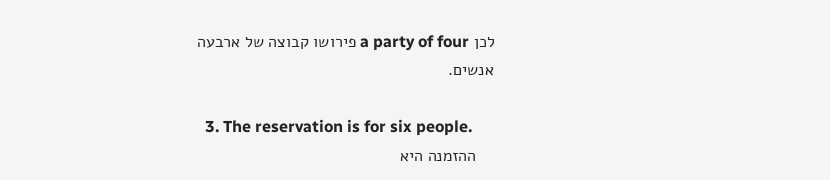לכן a party of four פירושו קבוצה של ארבעה אנשים.

  3. The reservation is for six people.
    ההזמנה היא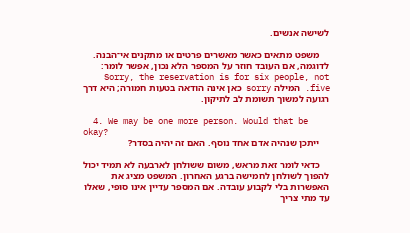לשישה אנשים.

    משפט מתאים כאשר מאשרים פרטים או מתקנים אי־הבנה. לדוגמה, אם העובד חוזר על המספר הלא נכון, אפשר לומר: Sorry, the reservation is for six people, not five. המילה sorry כאן אינה הודאה בטעות חמורה; היא דרך רגועה למשוך תשומת לב לתיקון.

  4. We may be one more person. Would that be okay?
    ייתכן שנהיה אדם אחד נוסף. האם זה יהיה בסדר?

    כדאי לומר זאת מראש, משום ששולחן לארבעה לא תמיד יכול להפוך לשולחן לחמישה ברגע האחרון. המשפט מציג את האפשרות בלי לקבוע עובדה. אם המספר עדיין אינו סופי, שאלו עד מתי צריך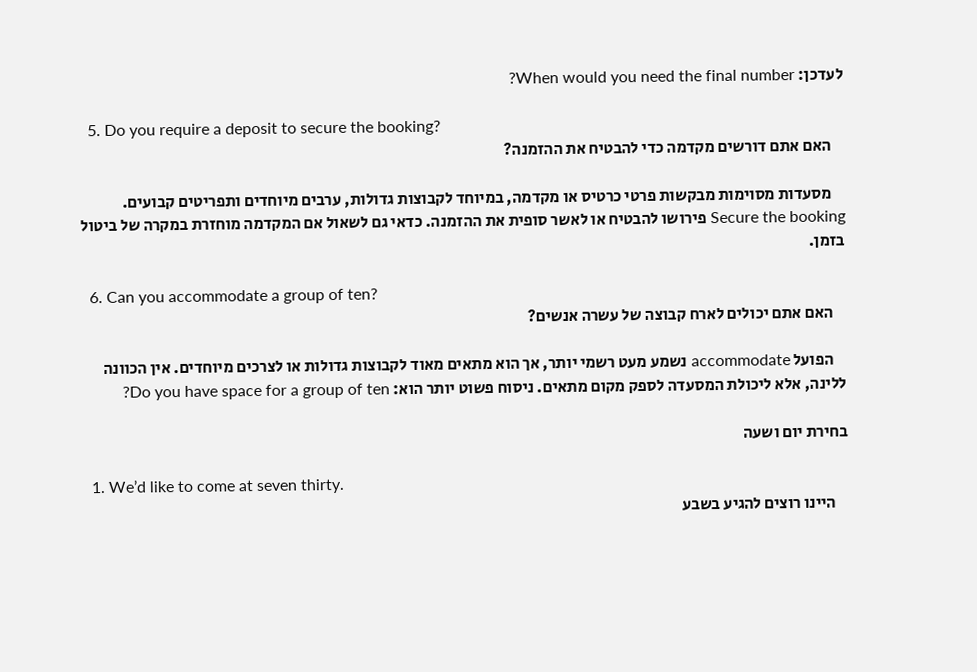לעדכן: When would you need the final number?

  5. Do you require a deposit to secure the booking?
    האם אתם דורשים מקדמה כדי להבטיח את ההזמנה?

    מסעדות מסוימות מבקשות פרטי כרטיס או מקדמה, במיוחד לקבוצות גדולות, ערבים מיוחדים ותפריטים קבועים. Secure the booking פירושו להבטיח או לאשר סופית את ההזמנה. כדאי גם לשאול אם המקדמה מוחזרת במקרה של ביטול בזמן.

  6. Can you accommodate a group of ten?
    האם אתם יכולים לארח קבוצה של עשרה אנשים?

    הפועל accommodate נשמע מעט רשמי יותר, אך הוא מתאים מאוד לקבוצות גדולות או לצרכים מיוחדים. אין הכוונה ללינה, אלא ליכולת המסעדה לספק מקום מתאים. ניסוח פשוט יותר הוא: Do you have space for a group of ten?

בחירת יום ושעה

  1. We’d like to come at seven thirty.
    היינו רוצים להגיע בשבע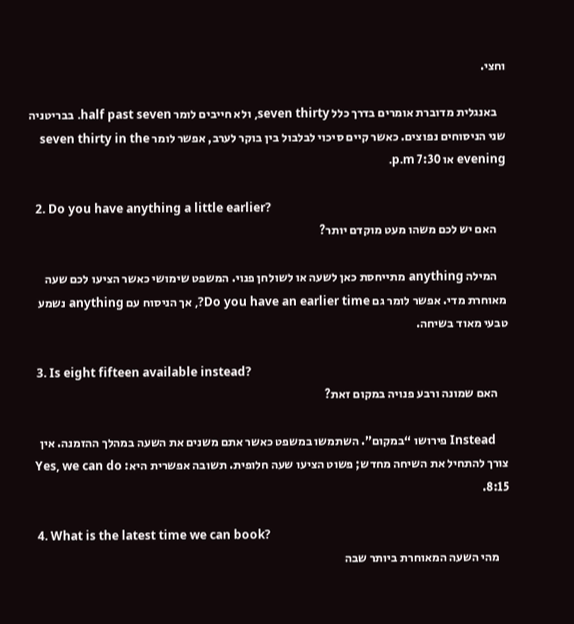וחצי.

    באנגלית מדוברת אומרים בדרך כלל seven thirty, ולא חייבים לומר half past seven. בבריטניה שני הניסוחים נפוצים. כאשר קיים סיכוי לבלבול בין בוקר לערב, אפשר לומר seven thirty in the evening או 7:30 p.m.

  2. Do you have anything a little earlier?
    האם יש לכם משהו מעט מוקדם יותר?

    המילה anything מתייחסת כאן לשעה או לשולחן פנוי. המשפט שימושי כאשר הציעו לכם שעה מאוחרת מדי. אפשר לומר גם Do you have an earlier time?, אך הניסוח עם anything נשמע טבעי מאוד בשיחה.

  3. Is eight fifteen available instead?
    האם שמונה ורבע פנויה במקום זאת?

    Instead פירושו “במקום”. השתמשו במשפט כאשר אתם משנים את השעה במהלך ההזמנה. אין צורך להתחיל את השיחה מחדש; פשוט הציעו שעה חלופית. תשובה אפשרית היא: Yes, we can do 8:15.

  4. What is the latest time we can book?
    מהי השעה המאוחרת ביותר שבה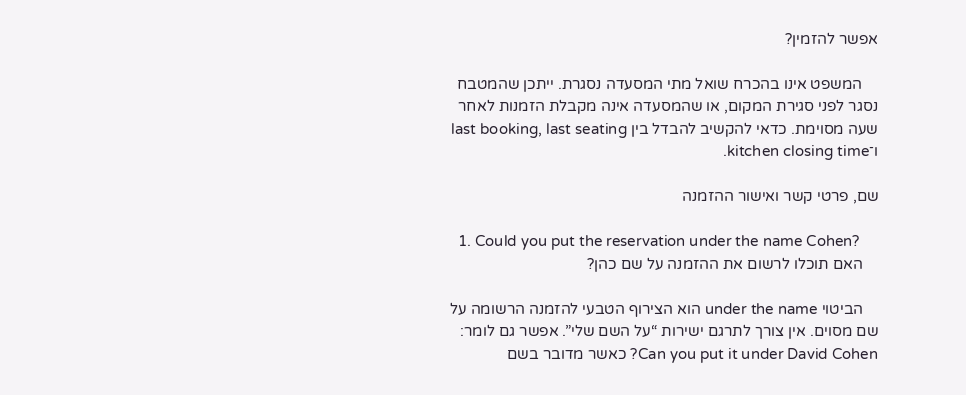אפשר להזמין?

    המשפט אינו בהכרח שואל מתי המסעדה נסגרת. ייתכן שהמטבח נסגר לפני סגירת המקום, או שהמסעדה אינה מקבלת הזמנות לאחר שעה מסוימת. כדאי להקשיב להבדל בין last booking, last seating ו־kitchen closing time.

שם, פרטי קשר ואישור ההזמנה

  1. Could you put the reservation under the name Cohen?
    האם תוכלו לרשום את ההזמנה על שם כהן?

    הביטוי under the name הוא הצירוף הטבעי להזמנה הרשומה על שם מסוים. אין צורך לתרגם ישירות “על השם שלי”. אפשר גם לומר: Can you put it under David Cohen? כאשר מדובר בשם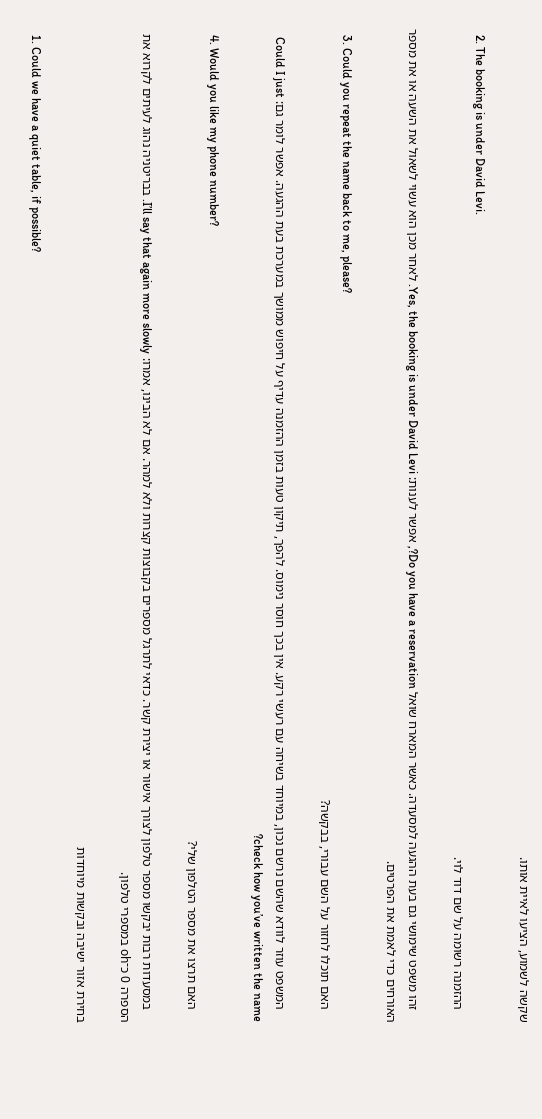שקשה לשמוע, הציעו לאיית אותו.

  2. The booking is under David Levi.
    ההזמנה רשומה על שם דוד לוי.

    זהו משפט שימושי גם בעת ההגעה למסעדה. כאשר המארח שואל Do you have a reservation?, אפשר לענות: Yes, the booking is under David Levi. לאחר מכן הוא עשוי לשאול את השעה או את מספר האורחים כדי לאמת את הפרטים.

  3. Could you repeat the name back to me, please?
    האם תוכלו לחזור על השם עבורי, בבקשה?

    המשפט עוזר לוודא שהשם נרשם נכון, במיוחד בשיחה עם רעשי רקע. אין בכך חוסר נימוס. להפך, תיקון טעות בזמן ההזמנה עדיף על חיפוש ממושך במערכת בעת ההגעה. אפשר לומר גם: Could I just check how you’ve written the name?

  4. Would you like my phone number?
    האם תרצו את מספר הטלפון שלי?

    במסעדות רבות יבקשו מספר טלפון לצורך אישור או יצירת קשר. כדאי לתרגל מספרים בקבוצות קצרות ולא למהר. אם לא הבינו, אמרו: I’ll say that again more slowly. בבריטניה נהוג לעיתים לקרוא את הספרה 0 כ־oh במספרי טלפון.

בחירת אזור ישיבה ובקשות מיוחדות

  1. Could we have a quiet table, if possible?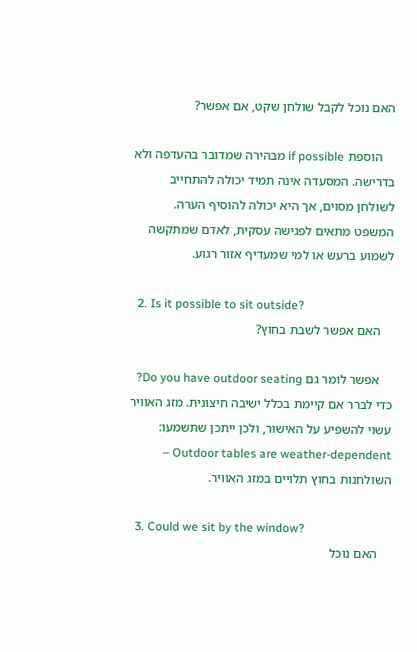האם נוכל לקבל שולחן שקט, אם אפשר?

    הוספת if possible מבהירה שמדובר בהעדפה ולא בדרישה. המסעדה אינה תמיד יכולה להתחייב לשולחן מסוים, אך היא יכולה להוסיף הערה. המשפט מתאים לפגישה עסקית, לאדם שמתקשה לשמוע ברעש או למי שמעדיף אזור רגוע.

  2. Is it possible to sit outside?
    האם אפשר לשבת בחוץ?

    אפשר לומר גם Do you have outdoor seating? כדי לברר אם קיימת בכלל ישיבה חיצונית. מזג האוויר עשוי להשפיע על האישור, ולכן ייתכן שתשמעו: Outdoor tables are weather-dependent – השולחנות בחוץ תלויים במזג האוויר.

  3. Could we sit by the window?
    האם נוכל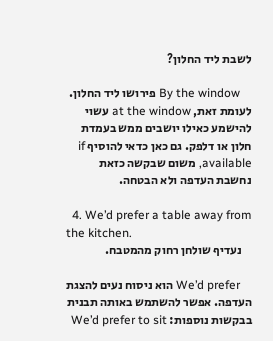לשבת ליד החלון?

    By the window פירושו ליד החלון. לעומת זאת, at the window עשוי להישמע כאילו יושבים ממש בעמדת חלון או דלפק. גם כאן כדאי להוסיף if available, משום שבקשה כזאת נחשבת העדפה ולא הבטחה.

  4. We’d prefer a table away from the kitchen.
    נעדיף שולחן רחוק מהמטבח.

    We’d prefer הוא ניסוח נעים להצגת העדפה. אפשר להשתמש באותה תבנית בבקשות נוספות: We’d prefer to sit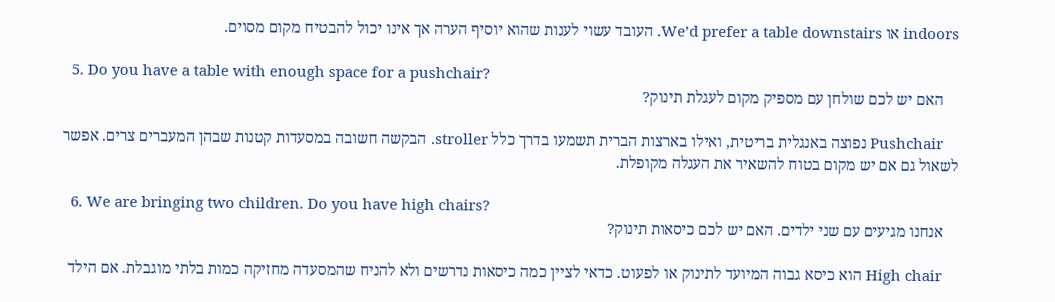indoors או We’d prefer a table downstairs. העובד עשוי לענות שהוא יוסיף הערה אך אינו יכול להבטיח מקום מסוים.

  5. Do you have a table with enough space for a pushchair?
    האם יש לכם שולחן עם מספיק מקום לעגלת תינוק?

    Pushchair נפוצה באנגלית בריטית, ואילו בארצות הברית תשמעו בדרך כלל stroller. הבקשה חשובה במסעדות קטנות שבהן המעברים צרים. אפשר לשאול גם אם יש מקום בטוח להשאיר את העגלה מקופלת.

  6. We are bringing two children. Do you have high chairs?
    אנחנו מגיעים עם שני ילדים. האם יש לכם כיסאות תינוק?

    High chair הוא כיסא גבוה המיועד לתינוק או לפעוט. כדאי לציין כמה כיסאות נדרשים ולא להניח שהמסעדה מחזיקה כמות בלתי מוגבלת. אם הילד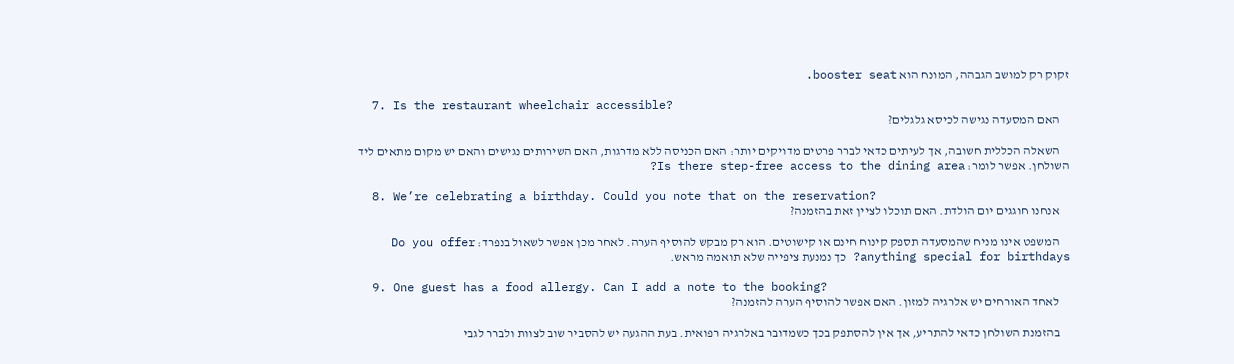זקוק רק למושב הגבהה, המונח הוא booster seat.

  7. Is the restaurant wheelchair accessible?
    האם המסעדה נגישה לכיסא גלגלים?

    השאלה הכללית חשובה, אך לעיתים כדאי לברר פרטים מדויקים יותר: האם הכניסה ללא מדרגות, האם השירותים נגישים והאם יש מקום מתאים ליד השולחן. אפשר לומר: Is there step-free access to the dining area?

  8. We’re celebrating a birthday. Could you note that on the reservation?
    אנחנו חוגגים יום הולדת. האם תוכלו לציין זאת בהזמנה?

    המשפט אינו מניח שהמסעדה תספק קינוח חינם או קישוטים. הוא רק מבקש להוסיף הערה. לאחר מכן אפשר לשאול בנפרד: Do you offer anything special for birthdays? כך נמנעת ציפייה שלא תואמה מראש.

  9. One guest has a food allergy. Can I add a note to the booking?
    לאחד האורחים יש אלרגיה למזון. האם אפשר להוסיף הערה להזמנה?

    בהזמנת השולחן כדאי להתריע, אך אין להסתפק בכך כשמדובר באלרגיה רפואית. בעת ההגעה יש להסביר שוב לצוות ולברר לגבי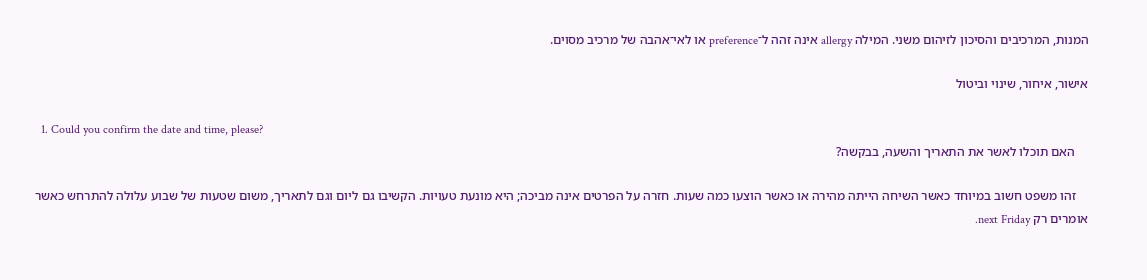המנות, המרכיבים והסיכון לזיהום משני. המילה allergy אינה זהה ל־preference או לאי־אהבה של מרכיב מסוים.

אישור, איחור, שינוי וביטול

  1. Could you confirm the date and time, please?
    האם תוכלו לאשר את התאריך והשעה, בבקשה?

    זהו משפט חשוב במיוחד כאשר השיחה הייתה מהירה או כאשר הוצעו כמה שעות. חזרה על הפרטים אינה מביכה; היא מונעת טעויות. הקשיבו גם ליום וגם לתאריך, משום שטעות של שבוע עלולה להתרחש כאשר אומרים רק next Friday.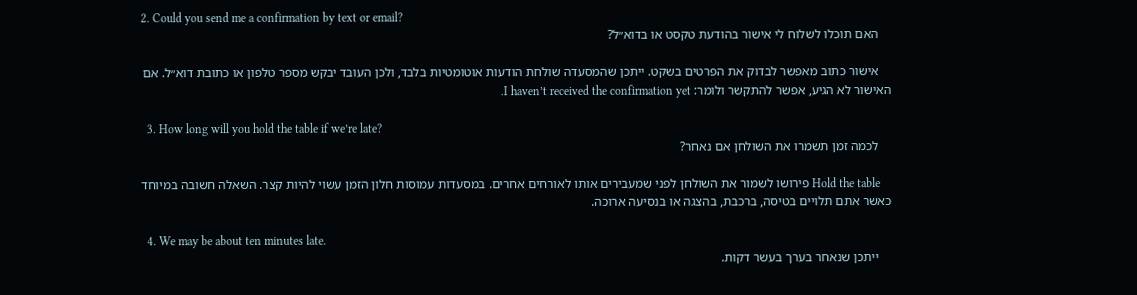2. Could you send me a confirmation by text or email?
    האם תוכלו לשלוח לי אישור בהודעת טקסט או בדוא״ל?

    אישור כתוב מאפשר לבדוק את הפרטים בשקט. ייתכן שהמסעדה שולחת הודעות אוטומטיות בלבד, ולכן העובד יבקש מספר טלפון או כתובת דוא״ל. אם האישור לא הגיע, אפשר להתקשר ולומר: I haven’t received the confirmation yet.

  3. How long will you hold the table if we’re late?
    לכמה זמן תשמרו את השולחן אם נאחר?

    Hold the table פירושו לשמור את השולחן לפני שמעבירים אותו לאורחים אחרים. במסעדות עמוסות חלון הזמן עשוי להיות קצר. השאלה חשובה במיוחד כאשר אתם תלויים בטיסה, ברכבת, בהצגה או בנסיעה ארוכה.

  4. We may be about ten minutes late.
    ייתכן שנאחר בערך בעשר דקות.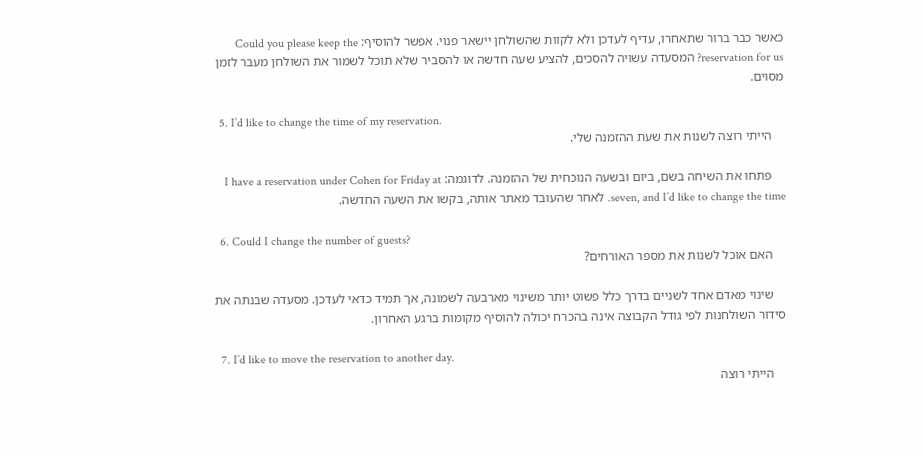כאשר כבר ברור שתאחרו, עדיף לעדכן ולא לקוות שהשולחן יישאר פנוי. אפשר להוסיף: Could you please keep the reservation for us? המסעדה עשויה להסכים, להציע שעה חדשה או להסביר שלא תוכל לשמור את השולחן מעבר לזמן מסוים.

  5. I’d like to change the time of my reservation.
    הייתי רוצה לשנות את שעת ההזמנה שלי.

    פתחו את השיחה בשם, ביום ובשעה הנוכחית של ההזמנה. לדוגמה: I have a reservation under Cohen for Friday at seven, and I’d like to change the time. לאחר שהעובד מאתר אותה, בקשו את השעה החדשה.

  6. Could I change the number of guests?
    האם אוכל לשנות את מספר האורחים?

    שינוי מאדם אחד לשניים בדרך כלל פשוט יותר משינוי מארבעה לשמונה, אך תמיד כדאי לעדכן. מסעדה שבנתה את סידור השולחנות לפי גודל הקבוצה אינה בהכרח יכולה להוסיף מקומות ברגע האחרון.

  7. I’d like to move the reservation to another day.
    הייתי רוצה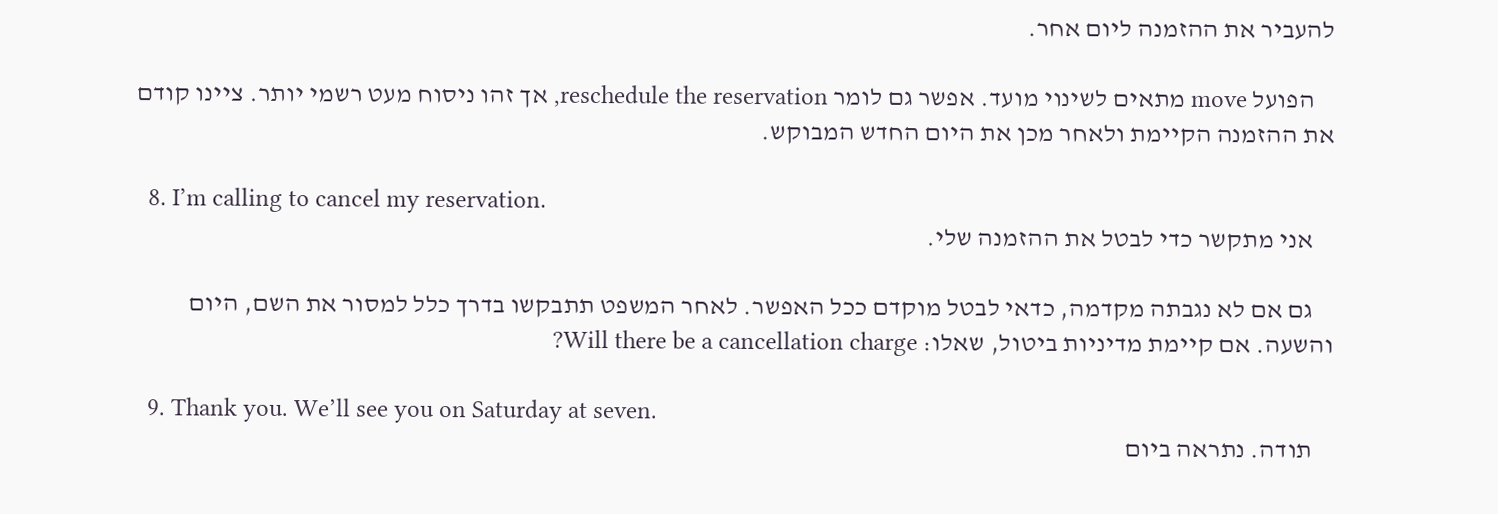להעביר את ההזמנה ליום אחר.

    הפועל move מתאים לשינוי מועד. אפשר גם לומר reschedule the reservation, אך זהו ניסוח מעט רשמי יותר. ציינו קודם את ההזמנה הקיימת ולאחר מכן את היום החדש המבוקש.

  8. I’m calling to cancel my reservation.
    אני מתקשר כדי לבטל את ההזמנה שלי.

    גם אם לא נגבתה מקדמה, כדאי לבטל מוקדם ככל האפשר. לאחר המשפט תתבקשו בדרך כלל למסור את השם, היום והשעה. אם קיימת מדיניות ביטול, שאלו: Will there be a cancellation charge?

  9. Thank you. We’ll see you on Saturday at seven.
    תודה. נתראה ביום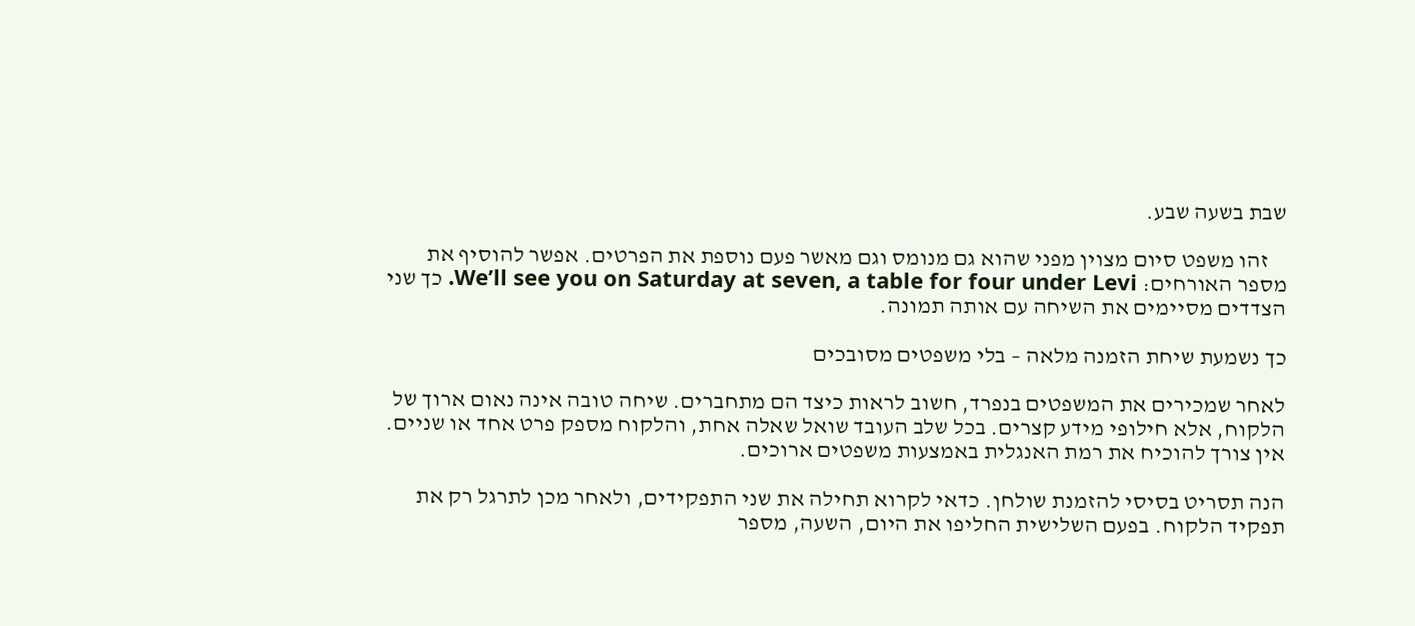שבת בשעה שבע.

    זהו משפט סיום מצוין מפני שהוא גם מנומס וגם מאשר פעם נוספת את הפרטים. אפשר להוסיף את מספר האורחים: We’ll see you on Saturday at seven, a table for four under Levi. כך שני הצדדים מסיימים את השיחה עם אותה תמונה.

כך נשמעת שיחת הזמנה מלאה – בלי משפטים מסובכים

לאחר שמכירים את המשפטים בנפרד, חשוב לראות כיצד הם מתחברים. שיחה טובה אינה נאום ארוך של הלקוח, אלא חילופי מידע קצרים. בכל שלב העובד שואל שאלה אחת, והלקוח מספק פרט אחד או שניים. אין צורך להוכיח את רמת האנגלית באמצעות משפטים ארוכים.

הנה תסריט בסיסי להזמנת שולחן. כדאי לקרוא תחילה את שני התפקידים, ולאחר מכן לתרגל רק את תפקיד הלקוח. בפעם השלישית החליפו את היום, השעה, מספר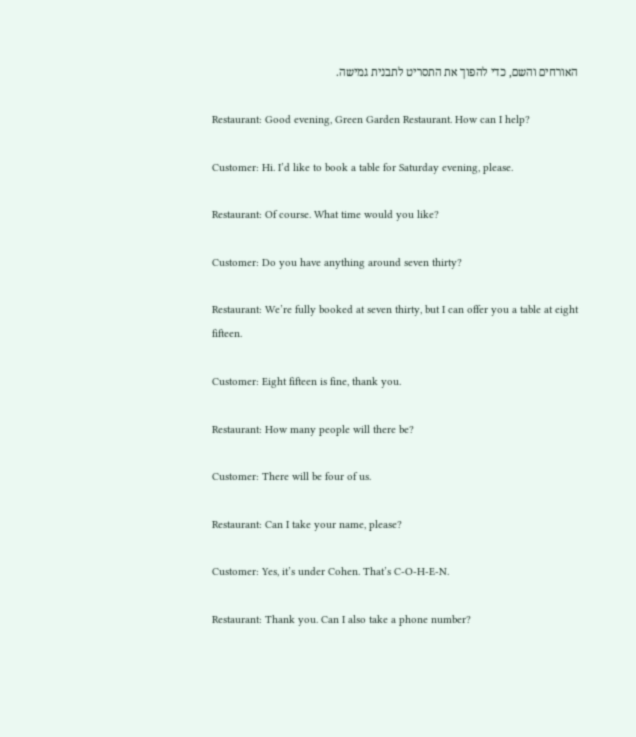האורחים והשם, כדי להפוך את התסריט לתבנית גמישה.

Restaurant: Good evening, Green Garden Restaurant. How can I help?

Customer: Hi. I’d like to book a table for Saturday evening, please.

Restaurant: Of course. What time would you like?

Customer: Do you have anything around seven thirty?

Restaurant: We’re fully booked at seven thirty, but I can offer you a table at eight fifteen.

Customer: Eight fifteen is fine, thank you.

Restaurant: How many people will there be?

Customer: There will be four of us.

Restaurant: Can I take your name, please?

Customer: Yes, it’s under Cohen. That’s C-O-H-E-N.

Restaurant: Thank you. Can I also take a phone number?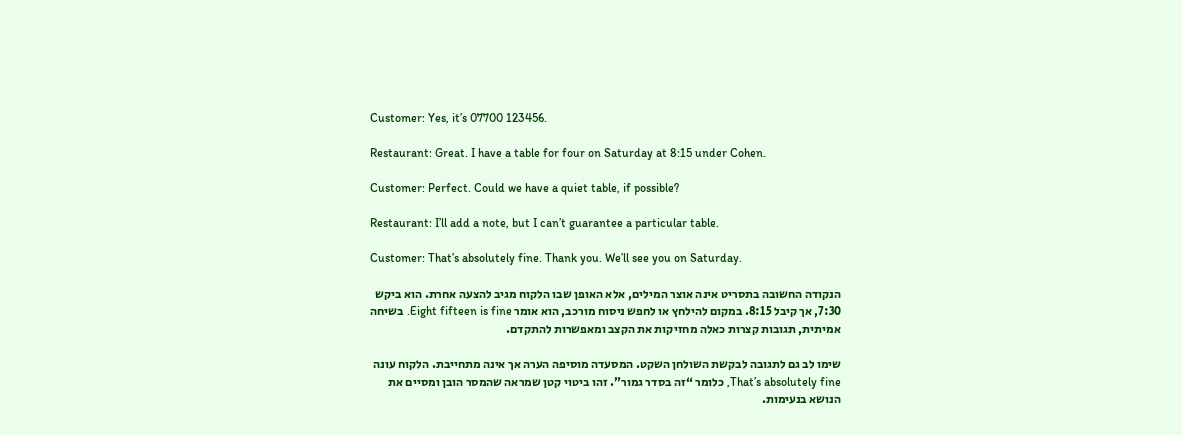Customer: Yes, it’s 07700 123456.

Restaurant: Great. I have a table for four on Saturday at 8:15 under Cohen.

Customer: Perfect. Could we have a quiet table, if possible?

Restaurant: I’ll add a note, but I can’t guarantee a particular table.

Customer: That’s absolutely fine. Thank you. We’ll see you on Saturday.

הנקודה החשובה בתסריט אינה אוצר המילים, אלא האופן שבו הלקוח מגיב להצעה אחרת. הוא ביקש 7:30, אך קיבל 8:15. במקום להילחץ או לחפש ניסוח מורכב, הוא אומר Eight fifteen is fine. בשיחה אמיתית, תגובות קצרות כאלה מחזיקות את הקצב ומאפשרות להתקדם.

שימו לב גם לתגובה לבקשת השולחן השקט. המסעדה מוסיפה הערה אך אינה מתחייבת. הלקוח עונה That’s absolutely fine, כלומר “זה בסדר גמור”. זהו ביטוי קטן שמראה שהמסר הובן ומסיים את הנושא בנעימות.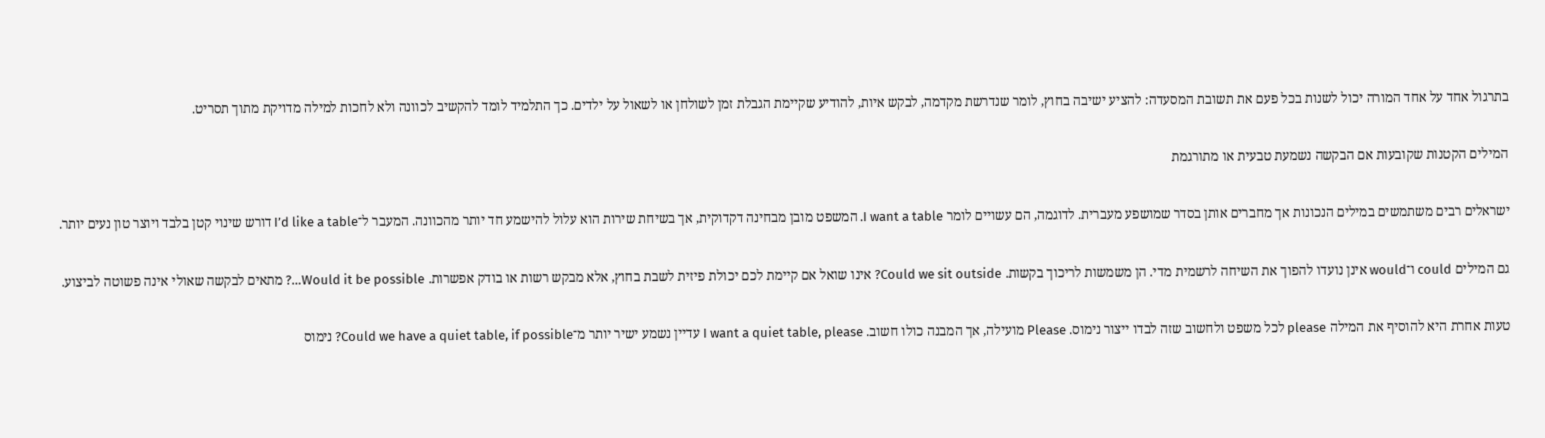בתרגול אחד על אחד המורה יכול לשנות בכל פעם את תשובת המסעדה: להציע ישיבה בחוץ, לומר שנדרשת מקדמה, לבקש איות, להודיע שקיימת הגבלת זמן לשולחן או לשאול על ילדים. כך התלמיד לומד להקשיב לכוונה ולא לחכות למילה מדויקת מתוך תסריט.

המילים הקטנות שקובעות אם הבקשה נשמעת טבעית או מתורגמת

ישראלים רבים משתמשים במילים הנכונות אך מחברים אותן בסדר שמושפע מעברית. לדוגמה, הם עשויים לומר I want a table. המשפט מובן מבחינה דקדוקית, אך בשיחת שירות הוא עלול להישמע חד יותר מהכוונה. המעבר ל־I’d like a table דורש שינוי קטן בלבד ויוצר טון נעים יותר.

גם המילים could ו־would אינן נועדו להפוך את השיחה לרשמית מדי. הן משמשות לריכוך בקשות. Could we sit outside? אינו שואל אם קיימת לכם יכולת פיזית לשבת בחוץ, אלא מבקש רשות או בודק אפשרות. Would it be possible…? מתאים לבקשה שאולי אינה פשוטה לביצוע.

טעות אחרת היא להוסיף את המילה please לכל משפט ולחשוב שזה לבדו ייצור נימוס. Please מועילה, אך המבנה כולו חשוב. I want a quiet table, please עדיין נשמע ישיר יותר מ־Could we have a quiet table, if possible? נימוס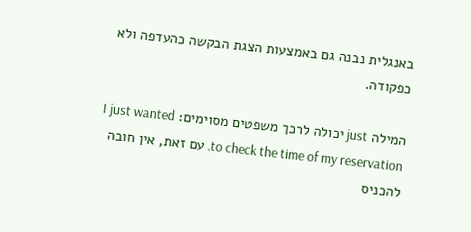באנגלית נבנה גם באמצעות הצגת הבקשה כהעדפה ולא כפקודה.

המילה just יכולה לרכך משפטים מסוימים: I just wanted to check the time of my reservation. עם זאת, אין חובה להכניס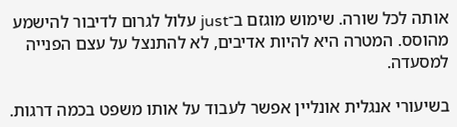אותה לכל שורה. שימוש מוגזם ב־just עלול לגרום לדיבור להישמע מהוסס. המטרה היא להיות אדיבים, לא להתנצל על עצם הפנייה למסעדה.

בשיעורי אנגלית אונליין אפשר לעבוד על אותו משפט בכמה דרגות.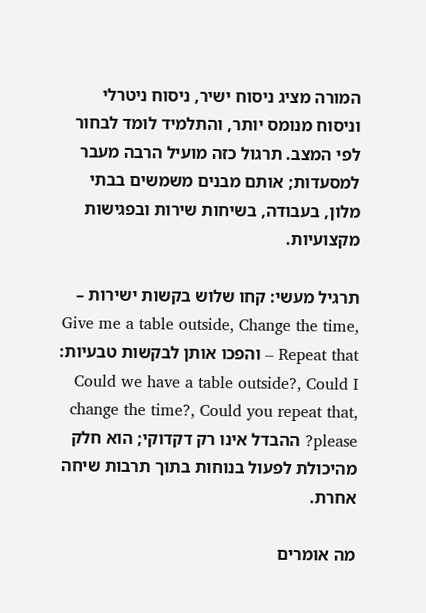המורה מציג ניסוח ישיר, ניסוח ניטרלי וניסוח מנומס יותר, והתלמיד לומד לבחור לפי המצב. תרגול כזה מועיל הרבה מעבר למסעדות; אותם מבנים משמשים בבתי מלון, בעבודה, בשיחות שירות ובפגישות מקצועיות.

תרגיל מעשי: קחו שלוש בקשות ישירות – Give me a table outside, Change the time, Repeat that – והפכו אותן לבקשות טבעיות: Could we have a table outside?, Could I change the time?, Could you repeat that, please? ההבדל אינו רק דקדוקי; הוא חלק מהיכולת לפעול בנוחות בתוך תרבות שיחה אחרת.

מה אומרים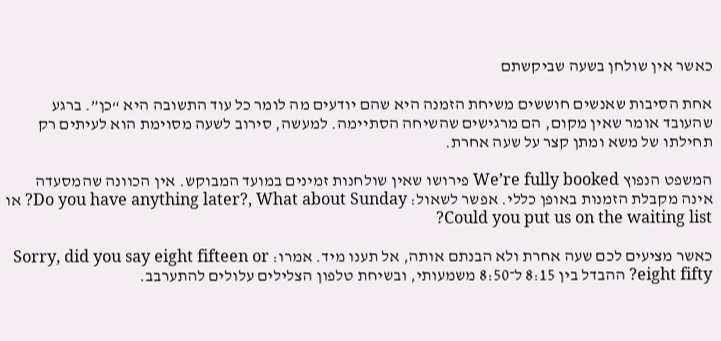כאשר אין שולחן בשעה שביקשתם

אחת הסיבות שאנשים חוששים משיחת הזמנה היא שהם יודעים מה לומר כל עוד התשובה היא “כן”. ברגע שהעובד אומר שאין מקום, הם מרגישים שהשיחה הסתיימה. למעשה, סירוב לשעה מסוימת הוא לעיתים רק תחילתו של משא ומתן קצר על שעה אחרת.

המשפט הנפוץ We’re fully booked פירושו שאין שולחנות זמינים במועד המבוקש. אין הכוונה שהמסעדה אינה מקבלת הזמנות באופן כללי. אפשר לשאול: Do you have anything later?, What about Sunday? או Could you put us on the waiting list?

כאשר מציעים לכם שעה אחרת ולא הבנתם אותה, אל תענו מיד. אמרו: Sorry, did you say eight fifteen or eight fifty? ההבדל בין 8:15 ל־8:50 משמעותי, ובשיחת טלפון הצלילים עלולים להתערבב.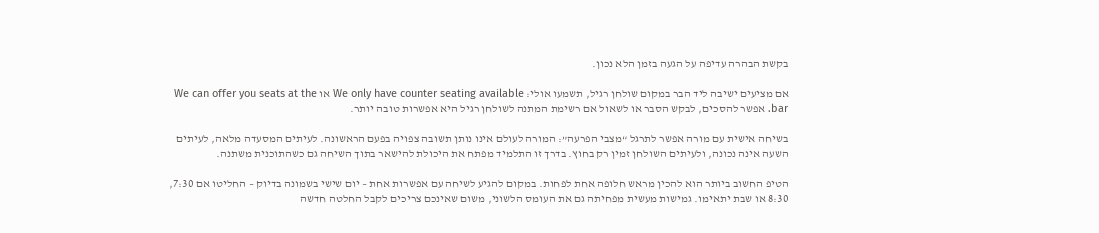בקשת הבהרה עדיפה על הגעה בזמן הלא נכון.

אם מציעים ישיבה ליד הבר במקום שולחן רגיל, תשמעו אולי: We only have counter seating available או We can offer you seats at the bar. אפשר להסכים, לבקש הסבר או לשאול אם רשימת המתנה לשולחן רגיל היא אפשרות טובה יותר.

בשיחה אישית עם מורה אפשר לתרגל “מצבי הפרעה”: המורה לעולם אינו נותן תשובה צפויה בפעם הראשונה. לעיתים המסעדה מלאה, לעיתים השעה אינה נכונה, ולעיתים השולחן זמין רק בחוץ. בדרך זו התלמיד מפתח את היכולת להישאר בתוך השיחה גם כשהתוכנית משתנה.

הטיפ החשוב ביותר הוא להכין מראש חלופה אחת לפחות. במקום להגיע לשיחה עם אפשרות אחת – יום שישי בשמונה בדיוק – החליטו אם 7:30, 8:30 או שבת יתאימו. גמישות מעשית מפחיתה גם את העומס הלשוני, משום שאינכם צריכים לקבל החלטה חדשה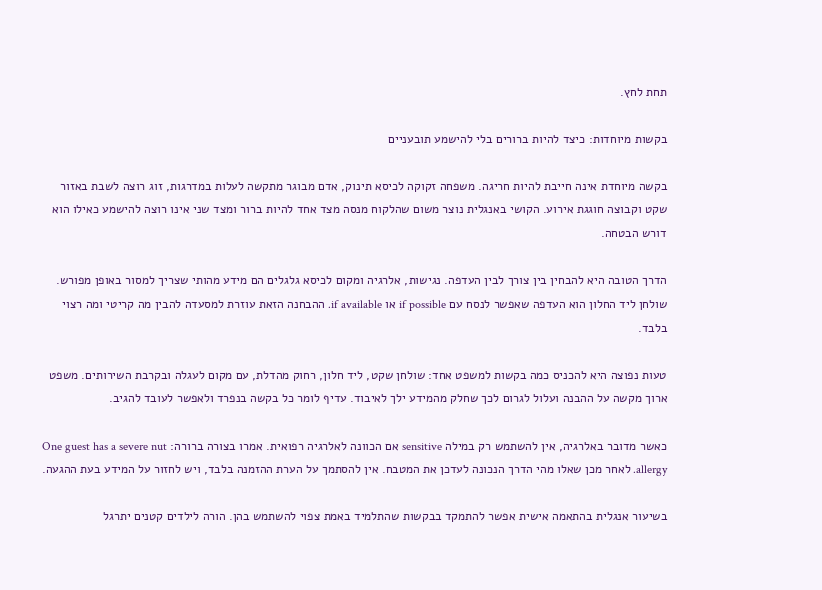תחת לחץ.

בקשות מיוחדות: כיצד להיות ברורים בלי להישמע תובעניים

בקשה מיוחדת אינה חייבת להיות חריגה. משפחה זקוקה לכיסא תינוק, אדם מבוגר מתקשה לעלות במדרגות, זוג רוצה לשבת באזור שקט וקבוצה חוגגת אירוע. הקושי באנגלית נוצר משום שהלקוח מנסה מצד אחד להיות ברור ומצד שני אינו רוצה להישמע כאילו הוא דורש הבטחה.

הדרך הטובה היא להבחין בין צורך לבין העדפה. נגישות, אלרגיה ומקום לכיסא גלגלים הם מידע מהותי שצריך למסור באופן מפורש. שולחן ליד החלון הוא העדפה שאפשר לנסח עם if possible או if available. ההבחנה הזאת עוזרת למסעדה להבין מה קריטי ומה רצוי בלבד.

טעות נפוצה היא להכניס כמה בקשות למשפט אחד: שולחן שקט, ליד חלון, רחוק מהדלת, עם מקום לעגלה ובקרבת השירותים. משפט ארוך מקשה על ההבנה ועלול לגרום לכך שחלק מהמידע ילך לאיבוד. עדיף לומר כל בקשה בנפרד ולאפשר לעובד להגיב.

כאשר מדובר באלרגיה, אין להשתמש רק במילה sensitive אם הכוונה לאלרגיה רפואית. אמרו בצורה ברורה: One guest has a severe nut allergy. לאחר מכן שאלו מהי הדרך הנכונה לעדכן את המטבח. אין להסתמך על הערת ההזמנה בלבד, ויש לחזור על המידע בעת ההגעה.

בשיעור אנגלית בהתאמה אישית אפשר להתמקד בבקשות שהתלמיד באמת צפוי להשתמש בהן. הורה לילדים קטנים יתרגל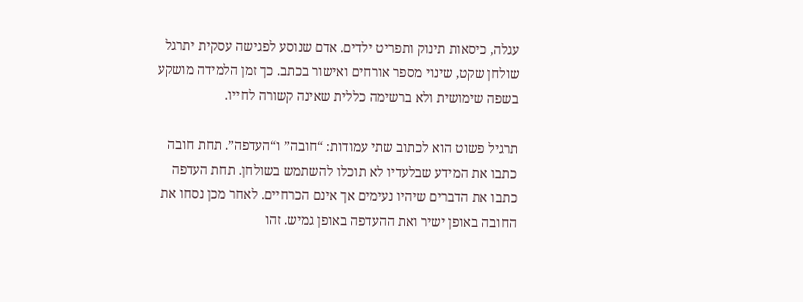עגלה, כיסאות תינוק ותפריט ילדים. אדם שנוסע לפגישה עסקית יתרגל שולחן שקט, שינוי מספר אורחים ואישור בכתב. כך זמן הלמידה מושקע בשפה שימושית ולא ברשימה כללית שאינה קשורה לחייו.

תרגיל פשוט הוא לכתוב שתי עמודות: “חובה” ו“העדפה”. תחת חובה כתבו את המידע שבלעדיו לא תוכלו להשתמש בשולחן. תחת העדפה כתבו את הדברים שיהיו נעימים אך אינם הכרחיים. לאחר מכן נסחו את החובה באופן ישיר ואת ההעדפה באופן גמיש. זהו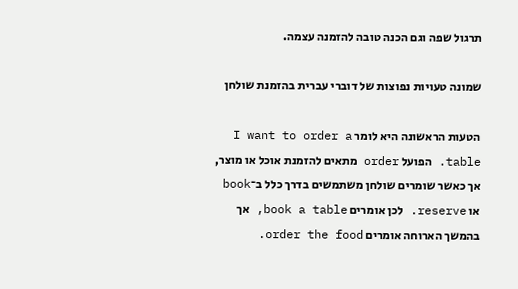תרגול שפה וגם הכנה טובה להזמנה עצמה.

שמונה טעויות נפוצות של דוברי עברית בהזמנת שולחן

הטעות הראשונה היא לומר I want to order a table. הפועל order מתאים להזמנת אוכל או מוצר, אך כאשר שומרים שולחן משתמשים בדרך כלל ב־book או reserve. לכן אומרים book a table, אך בהמשך הארוחה אומרים order the food.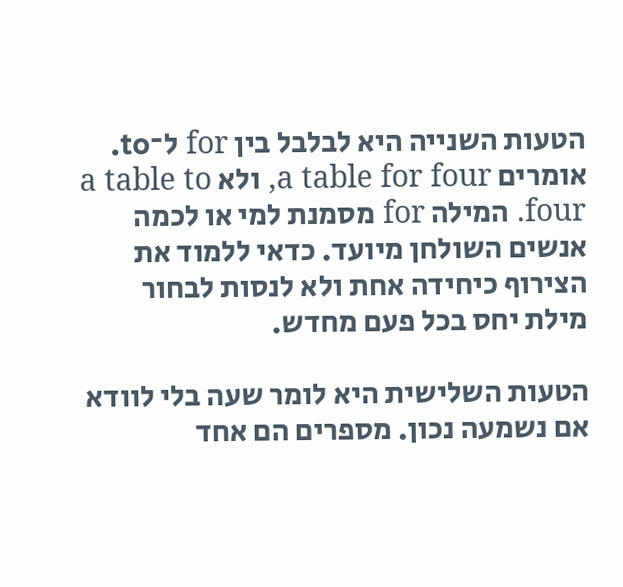הטעות השנייה היא לבלבל בין for ל־to. אומרים a table for four, ולא a table to four. המילה for מסמנת למי או לכמה אנשים השולחן מיועד. כדאי ללמוד את הצירוף כיחידה אחת ולא לנסות לבחור מילת יחס בכל פעם מחדש.

הטעות השלישית היא לומר שעה בלי לוודא אם נשמעה נכון. מספרים הם אחד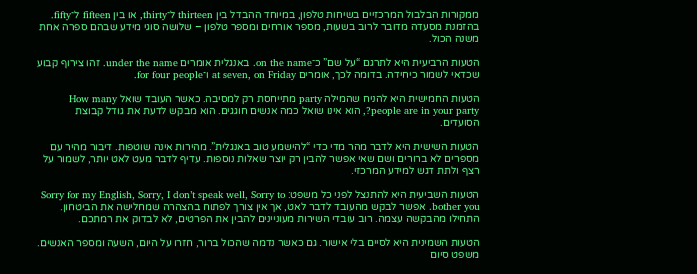ממקורות הבלבול המרכזיים בשיחות טלפון, במיוחד ההבדל בין thirteen ל־thirty, או בין fifteen ל־fifty. בהזמנת מסעדה מדובר לרוב בשעות, מספר אורחים ומספר טלפון – שלושה סוגי מידע שבהם ספרה אחת משנה הכול.

הטעות הרביעית היא לתרגם “על שם” כ־on the name. באנגלית אומרים under the name. זהו צירוף קבוע שכדאי לשמור כיחידה. בדומה לכך, אומרים at seven, on Friday ו־for four people.

הטעות החמישית היא להניח שהמילה party מתייחסת רק למסיבה. כאשר העובד שואל How many people are in your party?, הוא אינו שואל כמה אנשים חוגגים. הוא מבקש לדעת את גודל קבוצת הסועדים.

הטעות השישית היא לדבר מהר מדי כדי “להישמע טוב באנגלית”. מהירות אינה שוטפות. דיבור מהיר עם מספרים לא ברורים ושם שאי אפשר להבין רק יוצר שאלות נוספות. עדיף לדבר מעט לאט יותר, לשמור על רצף ולתת דגש למידע המרכזי.

הטעות השביעית היא להתנצל לפני כל משפט: Sorry for my English, Sorry, I don’t speak well, Sorry to bother you. אפשר לבקש מהעובד לדבר לאט, אך אין צורך לפתוח בהצהרה שמחלישה את הביטחון. התחילו מהבקשה עצמה. רוב עובדי השירות מעוניינים להבין את הפרטים, לא לבדוק את רמתכם.

הטעות השמינית היא לסיים בלי אישור. גם כאשר נדמה שהכול ברור, חזרו על היום, השעה ומספר האנשים. משפט סיום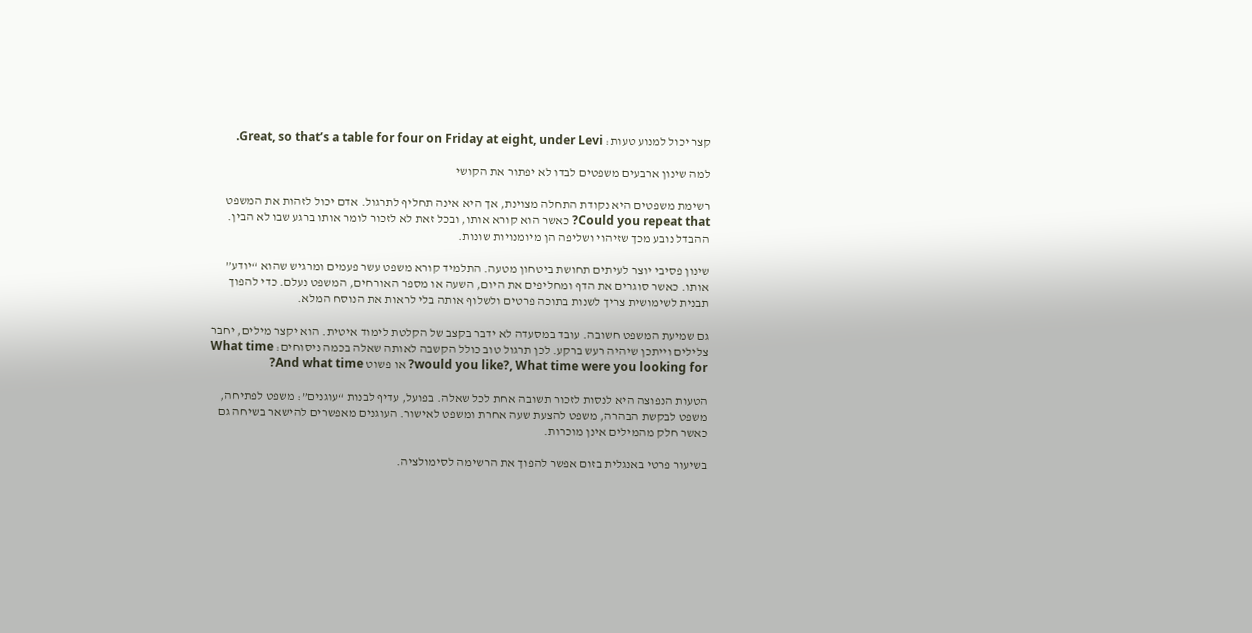קצר יכול למנוע טעות: Great, so that’s a table for four on Friday at eight, under Levi.

למה שינון ארבעים משפטים לבדו לא יפתור את הקושי

רשימת משפטים היא נקודת התחלה מצוינת, אך היא אינה תחליף לתרגול. אדם יכול לזהות את המשפט Could you repeat that? כאשר הוא קורא אותו, ובכל זאת לא לזכור לומר אותו ברגע שבו לא הבין. ההבדל נובע מכך שזיהוי ושליפה הן מיומנויות שונות.

שינון פסיבי יוצר לעיתים תחושת ביטחון מטעה. התלמיד קורא משפט עשר פעמים ומרגיש שהוא “יודע” אותו. כאשר סוגרים את הדף ומחליפים את היום, השעה או מספר האורחים, המשפט נעלם. כדי להפוך תבנית לשימושית צריך לשנות בתוכה פרטים ולשלוף אותה בלי לראות את הנוסח המלא.

גם שמיעת המשפט חשובה. עובד במסעדה לא ידבר בקצב של הקלטת לימוד איטית. הוא יקצר מילים, יחבר צלילים וייתכן שיהיה רעש ברקע. לכן תרגול טוב כולל הקשבה לאותה שאלה בכמה ניסוחים: What time would you like?, What time were you looking for? או פשוט And what time?

הטעות הנפוצה היא לנסות לזכור תשובה אחת לכל שאלה. בפועל, עדיף לבנות “עוגנים”: משפט לפתיחה, משפט לבקשת הבהרה, משפט להצעת שעה אחרת ומשפט לאישור. העוגנים מאפשרים להישאר בשיחה גם כאשר חלק מהמילים אינן מוכרות.

בשיעור פרטי באנגלית בזום אפשר להפוך את הרשימה לסימולציה.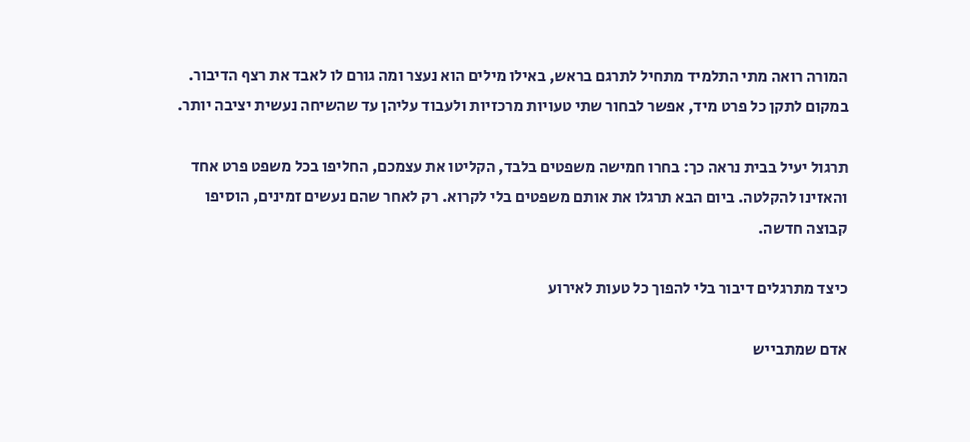המורה רואה מתי התלמיד מתחיל לתרגם בראש, באילו מילים הוא נעצר ומה גורם לו לאבד את רצף הדיבור. במקום לתקן כל פרט מיד, אפשר לבחור שתי טעויות מרכזיות ולעבוד עליהן עד שהשיחה נעשית יציבה יותר.

תרגול יעיל בבית נראה כך: בחרו חמישה משפטים בלבד, הקליטו את עצמכם, החליפו בכל משפט פרט אחד והאזינו להקלטה. ביום הבא תרגלו את אותם משפטים בלי לקרוא. רק לאחר שהם נעשים זמינים, הוסיפו קבוצה חדשה.

כיצד מתרגלים דיבור בלי להפוך כל טעות לאירוע

אדם שמתבייש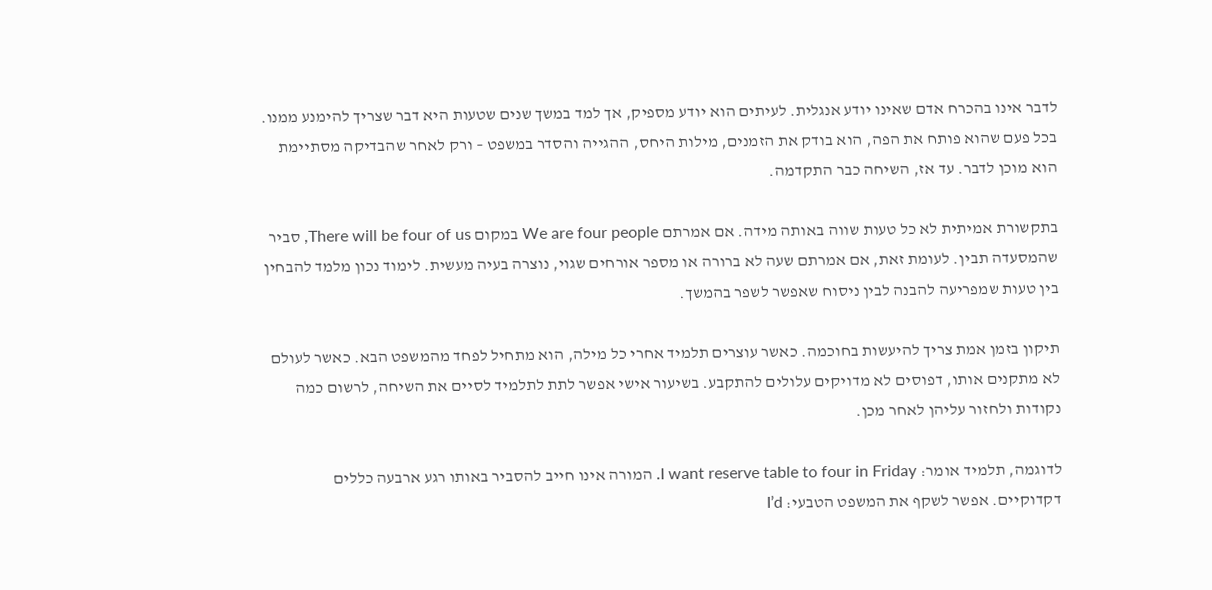לדבר אינו בהכרח אדם שאינו יודע אנגלית. לעיתים הוא יודע מספיק, אך למד במשך שנים שטעות היא דבר שצריך להימנע ממנו. בכל פעם שהוא פותח את הפה, הוא בודק את הזמנים, מילות היחס, ההגייה והסדר במשפט – ורק לאחר שהבדיקה מסתיימת הוא מוכן לדבר. עד אז, השיחה כבר התקדמה.

בתקשורת אמיתית לא כל טעות שווה באותה מידה. אם אמרתם We are four people במקום There will be four of us, סביר שהמסעדה תבין. לעומת זאת, אם אמרתם שעה לא ברורה או מספר אורחים שגוי, נוצרה בעיה מעשית. לימוד נכון מלמד להבחין בין טעות שמפריעה להבנה לבין ניסוח שאפשר לשפר בהמשך.

תיקון בזמן אמת צריך להיעשות בחוכמה. כאשר עוצרים תלמיד אחרי כל מילה, הוא מתחיל לפחד מהמשפט הבא. כאשר לעולם לא מתקנים אותו, דפוסים לא מדויקים עלולים להתקבע. בשיעור אישי אפשר לתת לתלמיד לסיים את השיחה, לרשום כמה נקודות ולחזור עליהן לאחר מכן.

לדוגמה, תלמיד אומר: I want reserve table to four in Friday. המורה אינו חייב להסביר באותו רגע ארבעה כללים דקדוקיים. אפשר לשקף את המשפט הטבעי: I’d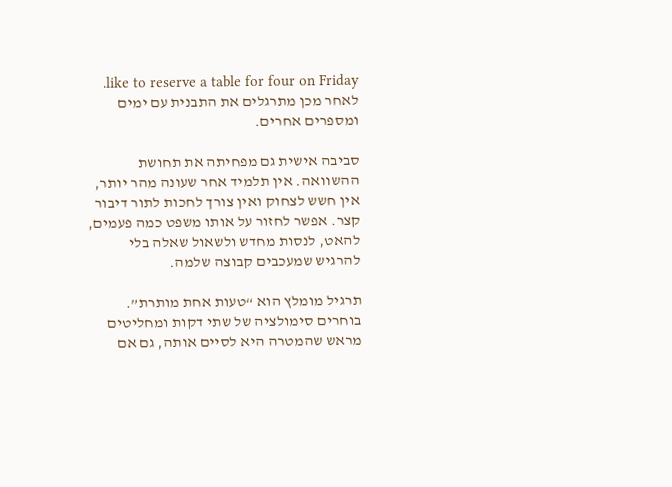like to reserve a table for four on Friday. לאחר מכן מתרגלים את התבנית עם ימים ומספרים אחרים.

סביבה אישית גם מפחיתה את תחושת ההשוואה. אין תלמיד אחר שעונה מהר יותר, אין חשש לצחוק ואין צורך לחכות לתור דיבור קצר. אפשר לחזור על אותו משפט כמה פעמים, להאט, לנסות מחדש ולשאול שאלה בלי להרגיש שמעכבים קבוצה שלמה.

תרגיל מומלץ הוא “טעות אחת מותרת”. בוחרים סימולציה של שתי דקות ומחליטים מראש שהמטרה היא לסיים אותה, גם אם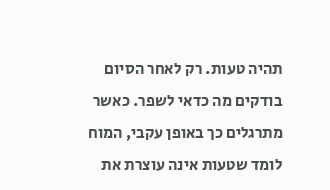תהיה טעות. רק לאחר הסיום בודקים מה כדאי לשפר. כאשר מתרגלים כך באופן עקבי, המוח לומד שטעות אינה עוצרת את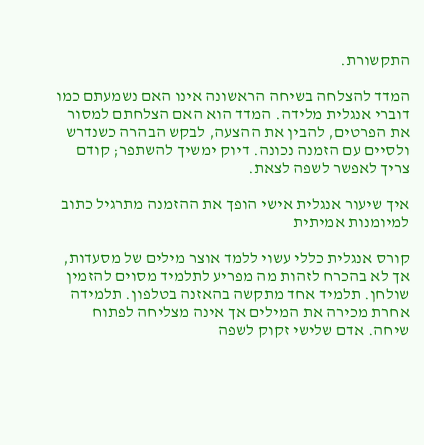התקשורת.

המדד להצלחה בשיחה הראשונה אינו האם נשמעתם כמו דוברי אנגלית מלידה. המדד הוא האם הצלחתם למסור את הפרטים, להבין את ההצעה, לבקש הבהרה כשנדרש ולסיים עם הזמנה נכונה. דיוק ימשיך להשתפר; קודם צריך לאפשר לשפה לצאת.

איך שיעור אנגלית אישי הופך את ההזמנה מתרגיל כתוב למיומנות אמיתית

קורס אנגלית כללי עשוי ללמד אוצר מילים של מסעדות, אך לא בהכרח לזהות מה מפריע לתלמיד מסוים להזמין שולחן. תלמיד אחד מתקשה בהאזנה בטלפון. תלמידה אחרת מכירה את המילים אך אינה מצליחה לפתוח שיחה. אדם שלישי זקוק לשפה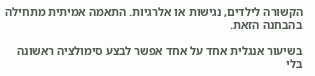הקשורה לילדים, נגישות או אלרגיות. התאמה אמיתית מתחילה בהבחנה הזאת.

בשיעור אנגלית אחד על אחד אפשר לבצע סימולציה ראשונה בלי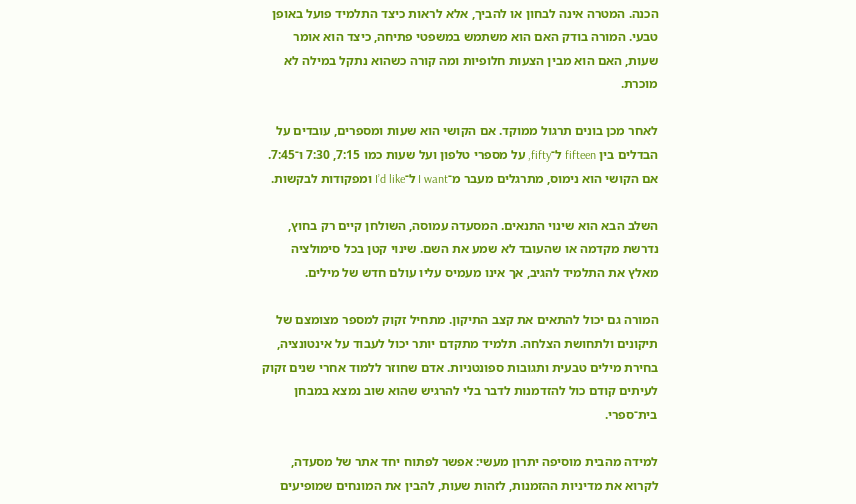הכנה. המטרה אינה לבחון או להביך, אלא לראות כיצד התלמיד פועל באופן טבעי. המורה בודק האם הוא משתמש במשפטי פתיחה, כיצד הוא אומר שעות, האם הוא מבין הצעות חלופיות ומה קורה כשהוא נתקל במילה לא מוכרת.

לאחר מכן בונים תרגול ממוקד. אם הקושי הוא שעות ומספרים, עובדים על הבדלים בין fifteen ל־fifty, על מספרי טלפון ועל שעות כמו 7:15, 7:30 ו־7:45. אם הקושי הוא נימוס, מתרגלים מעבר מ־I want ל־I’d like ומפקודות לבקשות.

השלב הבא הוא שינוי התנאים. המסעדה עמוסה, השולחן קיים רק בחוץ, נדרשת מקדמה או שהעובד לא שמע את השם. שינוי קטן בכל סימולציה מאלץ את התלמיד להגיב, אך אינו מעמיס עליו עולם חדש של מילים.

המורה גם יכול להתאים את קצב התיקון. מתחיל זקוק למספר מצומצם של תיקונים ולתחושת הצלחה. תלמיד מתקדם יותר יכול לעבוד על אינטונציה, בחירת מילים טבעית ותגובות ספונטניות. אדם שחוזר ללמוד אחרי שנים זקוק לעיתים קודם כול להזדמנות לדבר בלי להרגיש שהוא שוב נמצא במבחן בית־ספרי.

למידה מהבית מוסיפה יתרון מעשי: אפשר לפתוח יחד אתר של מסעדה, לקרוא את מדיניות ההזמנות, לזהות שעות, להבין את המונחים שמופיעים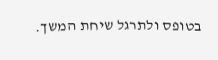בטופס ולתרגל שיחת המשך.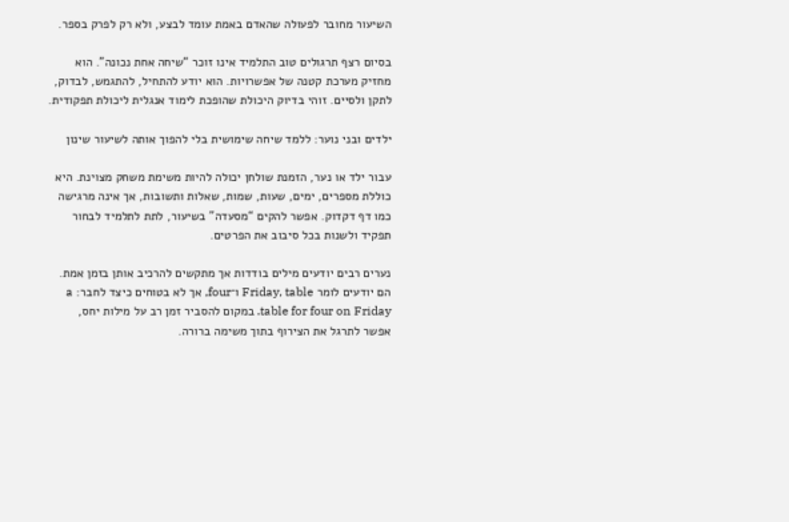השיעור מחובר לפעולה שהאדם באמת עומד לבצע, ולא רק לפרק בספר.

בסיום רצף תרגולים טוב התלמיד אינו זוכר “שיחה אחת נכונה”. הוא מחזיק מערכת קטנה של אפשרויות. הוא יודע להתחיל, להתגמש, לבדוק, לתקן ולסיים. זוהי בדיוק היכולת שהופכת לימוד אנגלית ליכולת תפקודית.

ילדים ובני נוער: ללמד שיחה שימושית בלי להפוך אותה לשיעור שינון

עבור ילד או נער, הזמנת שולחן יכולה להיות משימת משחק מצוינת. היא כוללת מספרים, ימים, שעות, שמות, שאלות ותשובות, אך אינה מרגישה כמו דף דקדוק. אפשר להקים “מסעדה” בשיעור, לתת לתלמיד לבחור תפקיד ולשנות בכל סיבוב את הפרטים.

נערים רבים יודעים מילים בודדות אך מתקשים להרכיב אותן בזמן אמת. הם יודעים לומר Friday, table ו־four, אך לא בטוחים כיצד לחבר: a table for four on Friday. במקום להסביר זמן רב על מילות יחס, אפשר לתרגל את הצירוף בתוך משימה ברורה.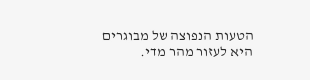הטעות הנפוצה של מבוגרים היא לעזור מהר מדי.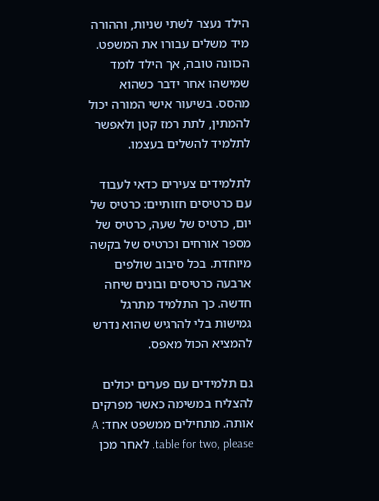הילד נעצר לשתי שניות, וההורה מיד משלים עבורו את המשפט. הכוונה טובה, אך הילד לומד שמישהו אחר ידבר כשהוא מהסס. בשיעור אישי המורה יכול להמתין, לתת רמז קטן ולאפשר לתלמיד להשלים בעצמו.

לתלמידים צעירים כדאי לעבוד עם כרטיסים חזותיים: כרטיס של יום, כרטיס של שעה, כרטיס של מספר אורחים וכרטיס של בקשה מיוחדת. בכל סיבוב שולפים ארבעה כרטיסים ובונים שיחה חדשה. כך התלמיד מתרגל גמישות בלי להרגיש שהוא נדרש להמציא הכול מאפס.

גם תלמידים עם פערים יכולים להצליח במשימה כאשר מפרקים אותה. מתחילים ממשפט אחד: A table for two, please. לאחר מכן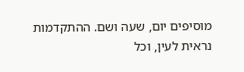מוסיפים יום, שעה ושם. ההתקדמות נראית לעין, וכל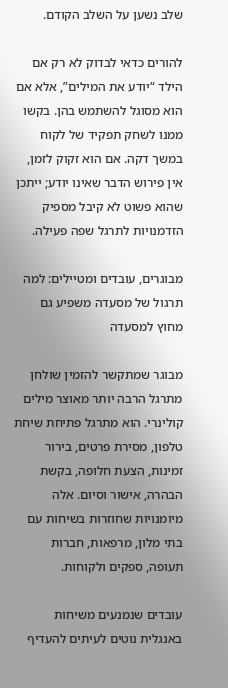שלב נשען על השלב הקודם.

להורים כדאי לבדוק לא רק אם הילד “יודע את המילים”, אלא אם הוא מסוגל להשתמש בהן. בקשו ממנו לשחק תפקיד של לקוח במשך דקה. אם הוא זקוק לזמן, אין פירוש הדבר שאינו יודע; ייתכן שהוא פשוט לא קיבל מספיק הזדמנויות לתרגל שפה פעילה.

מבוגרים, עובדים ומטיילים: למה תרגול של מסעדה משפיע גם מחוץ למסעדה

מבוגר שמתקשר להזמין שולחן מתרגל הרבה יותר מאוצר מילים קולינרי. הוא מתרגל פתיחת שיחת טלפון, מסירת פרטים, בירור זמינות, הצעת חלופה, בקשת הבהרה, אישור וסיום. אלה מיומנויות שחוזרות בשיחות עם בתי מלון, מרפאות, חברות תעופה, ספקים ולקוחות.

עובדים שנמנעים משיחות באנגלית נוטים לעיתים להעדיף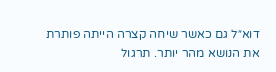דוא״ל גם כאשר שיחה קצרה הייתה פותרת את הנושא מהר יותר. תרגול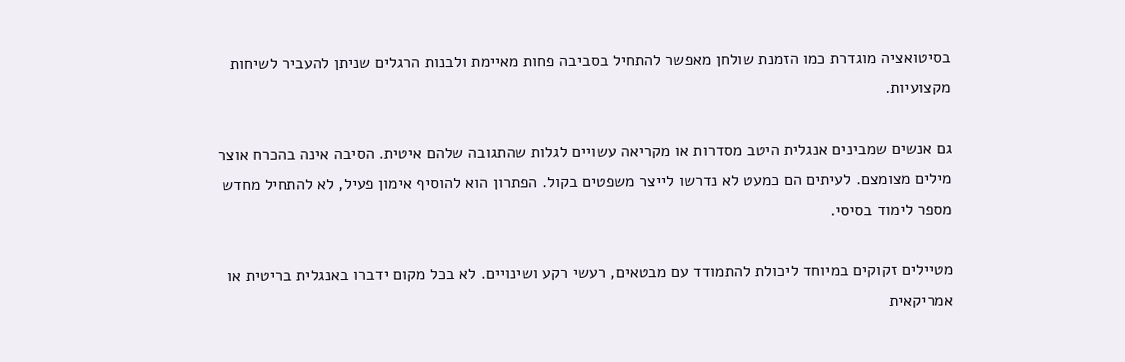בסיטואציה מוגדרת כמו הזמנת שולחן מאפשר להתחיל בסביבה פחות מאיימת ולבנות הרגלים שניתן להעביר לשיחות מקצועיות.

גם אנשים שמבינים אנגלית היטב מסדרות או מקריאה עשויים לגלות שהתגובה שלהם איטית. הסיבה אינה בהכרח אוצר מילים מצומצם. לעיתים הם כמעט לא נדרשו לייצר משפטים בקול. הפתרון הוא להוסיף אימון פעיל, לא להתחיל מחדש מספר לימוד בסיסי.

מטיילים זקוקים במיוחד ליכולת להתמודד עם מבטאים, רעשי רקע ושינויים. לא בכל מקום ידברו באנגלית בריטית או אמריקאית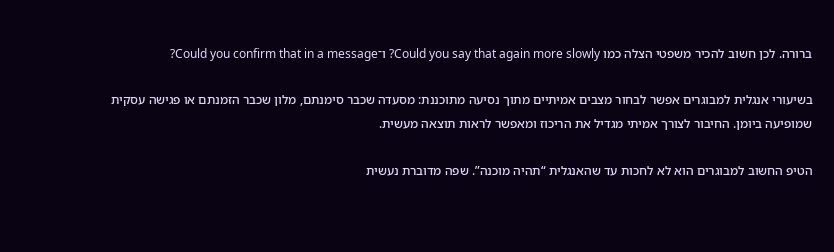ברורה. לכן חשוב להכיר משפטי הצלה כמו Could you say that again more slowly? ו־Could you confirm that in a message?

בשיעורי אנגלית למבוגרים אפשר לבחור מצבים אמיתיים מתוך נסיעה מתוכננת: מסעדה שכבר סימנתם, מלון שכבר הזמנתם או פגישה עסקית שמופיעה ביומן. החיבור לצורך אמיתי מגדיל את הריכוז ומאפשר לראות תוצאה מעשית.

הטיפ החשוב למבוגרים הוא לא לחכות עד שהאנגלית “תהיה מוכנה”. שפה מדוברת נעשית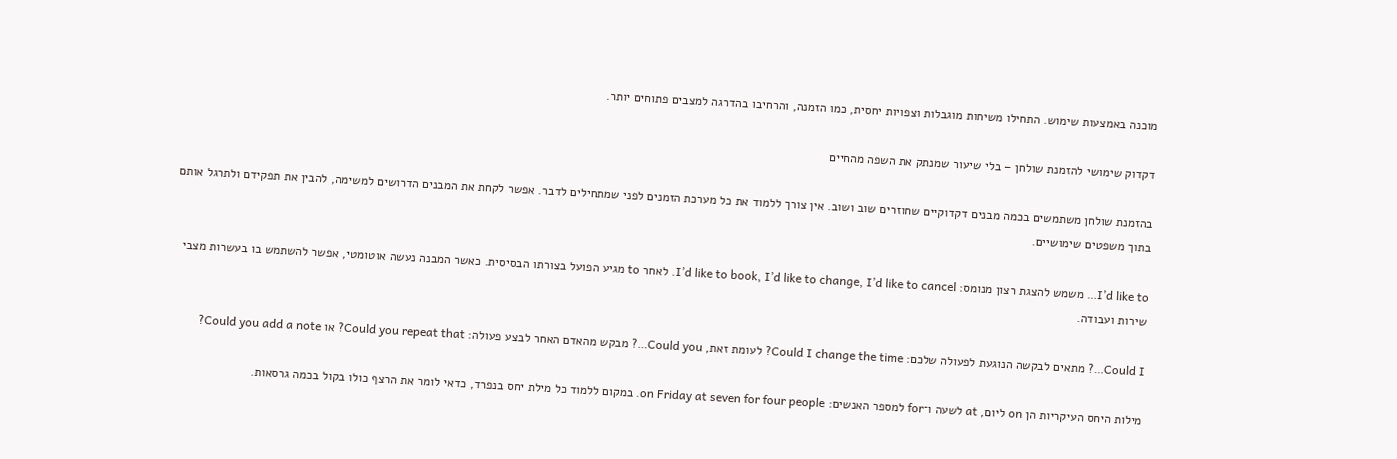מוכנה באמצעות שימוש. התחילו משיחות מוגבלות וצפויות יחסית, כמו הזמנה, והרחיבו בהדרגה למצבים פתוחים יותר.

דקדוק שימושי להזמנת שולחן – בלי שיעור שמנתק את השפה מהחיים

בהזמנת שולחן משתמשים בכמה מבנים דקדוקיים שחוזרים שוב ושוב. אין צורך ללמוד את כל מערכת הזמנים לפני שמתחילים לדבר. אפשר לקחת את המבנים הדרושים למשימה, להבין את תפקידם ולתרגל אותם בתוך משפטים שימושיים.

I’d like to… משמש להצגת רצון מנומס: I’d like to book, I’d like to change, I’d like to cancel. לאחר to מגיע הפועל בצורתו הבסיסית. כאשר המבנה נעשה אוטומטי, אפשר להשתמש בו בעשרות מצבי שירות ועבודה.

Could I…? מתאים לבקשה הנוגעת לפעולה שלכם: Could I change the time? לעומת זאת, Could you…? מבקש מהאדם האחר לבצע פעולה: Could you repeat that? או Could you add a note?

מילות היחס העיקריות הן on ליום, at לשעה ו־for למספר האנשים: on Friday at seven for four people. במקום ללמוד כל מילת יחס בנפרד, כדאי לומר את הרצף כולו בקול בכמה גרסאות.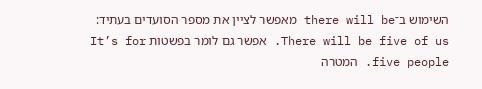השימוש ב־there will be מאפשר לציין את מספר הסועדים בעתיד: There will be five of us. אפשר גם לומר בפשטות It’s for five people. המטרה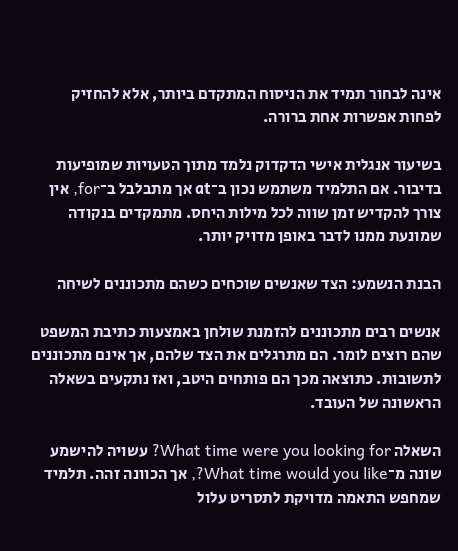אינה לבחור תמיד את הניסוח המתקדם ביותר, אלא להחזיק לפחות אפשרות אחת ברורה.

בשיעור אנגלית אישי הדקדוק נלמד מתוך הטעויות שמופיעות בדיבור. אם התלמיד משתמש נכון ב־at אך מתבלבל ב־for, אין צורך להקדיש זמן שווה לכל מילות היחס. מתמקדים בנקודה שמונעת ממנו לדבר באופן מדויק יותר.

הבנת הנשמע: הצד שאנשים שוכחים כשהם מתכוננים לשיחה

אנשים רבים מתכוננים להזמנת שולחן באמצעות כתיבת המשפט שהם רוצים לומר. הם מתרגלים את הצד שלהם, אך אינם מתכוננים לתשובות. כתוצאה מכך הם פותחים היטב, ואז נתקעים בשאלה הראשונה של העובד.

השאלה What time were you looking for? עשויה להישמע שונה מ־What time would you like?, אך הכוונה זהה. תלמיד שמחפש התאמה מדויקת לתסריט עלול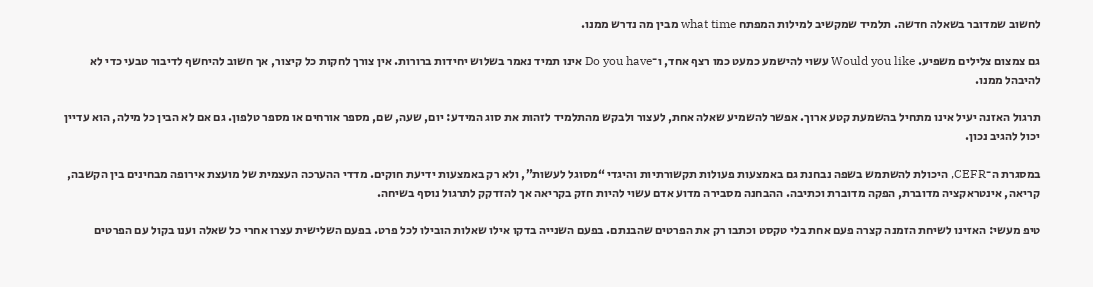לחשוב שמדובר בשאלה חדשה. תלמיד שמקשיב למילות המפתח what time מבין מה נדרש ממנו.

גם צמצום צלילים משפיע. Would you like עשוי להישמע כמעט כמו רצף אחד, ו־Do you have אינו תמיד נאמר בשלוש יחידות ברורות. אין צורך לחקות כל קיצור, אך חשוב להיחשף לדיבור טבעי כדי לא להיבהל ממנו.

תרגול האזנה יעיל אינו מתחיל בהשמעת קטע ארוך. אפשר להשמיע שאלה אחת, לעצור ולבקש מהתלמיד לזהות את סוג המידע: יום, שעה, שם, מספר אורחים או מספר טלפון. גם אם לא הבין כל מילה, הוא עדיין יכול להגיב נכון.

במסגרת ה־CEFR, היכולת להשתמש בשפה נבחנת גם באמצעות פעולות תקשורתיות והיגדי “מסוגל לעשות”, ולא רק באמצעות ידיעת חוקים. מדדי ההערכה העצמית של מועצת אירופה מבחינים בין הקשבה, קריאה, אינטראקציה מדוברת, הפקה מדוברת וכתיבה. ההבחנה מסבירה מדוע אדם עשוי להיות חזק בקריאה אך להזדקק לתרגול נוסף בשיחה.

טיפ מעשי: האזינו לשיחת הזמנה קצרה פעם אחת בלי טקסט וכתבו רק את הפרטים שהבנתם. בפעם השנייה בדקו אילו שאלות הובילו לכל פרט. בפעם השלישית עצרו אחרי כל שאלה וענו בקול עם הפרטים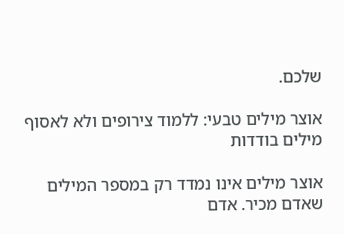שלכם.

אוצר מילים טבעי: ללמוד צירופים ולא לאסוף מילים בודדות

אוצר מילים אינו נמדד רק במספר המילים שאדם מכיר. אדם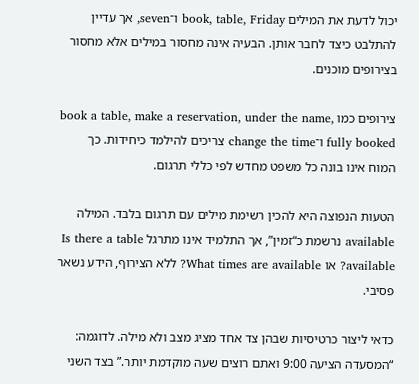יכול לדעת את המילים book, table, Friday ו־seven, אך עדיין להתלבט כיצד לחבר אותן. הבעיה אינה מחסור במילים אלא מחסור בצירופים מוכנים.

צירופים כמו book a table, make a reservation, under the name, fully booked ו־change the time צריכים להילמד כיחידות. כך המוח אינו בונה כל משפט מחדש לפי כללי תרגום.

הטעות הנפוצה היא להכין רשימת מילים עם תרגום בלבד. המילה available נרשמת כ“זמין”, אך התלמיד אינו מתרגל Is there a table available? או What times are available? ללא הצירוף, הידע נשאר פסיבי.

כדאי ליצור כרטיסיות שבהן צד אחד מציג מצב ולא מילה. לדוגמה: “המסעדה הציעה 9:00 ואתם רוצים שעה מוקדמת יותר.” בצד השני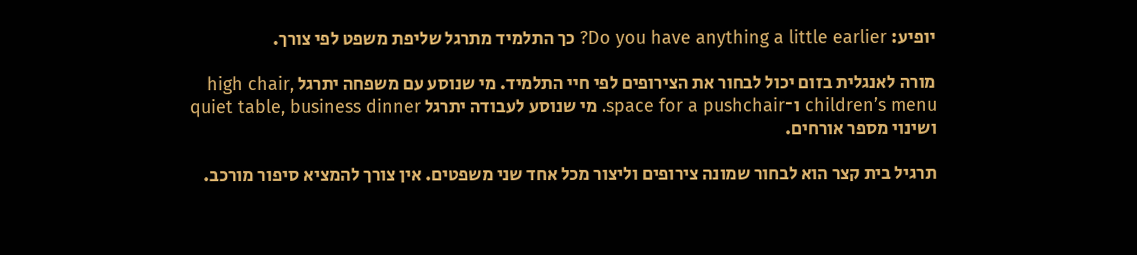יופיע: Do you have anything a little earlier? כך התלמיד מתרגל שליפת משפט לפי צורך.

מורה לאנגלית בזום יכול לבחור את הצירופים לפי חיי התלמיד. מי שנוסע עם משפחה יתרגל high chair, children’s menu ו־space for a pushchair. מי שנוסע לעבודה יתרגל quiet table, business dinner ושינוי מספר אורחים.

תרגיל בית קצר הוא לבחור שמונה צירופים וליצור מכל אחד שני משפטים. אין צורך להמציא סיפור מורכב.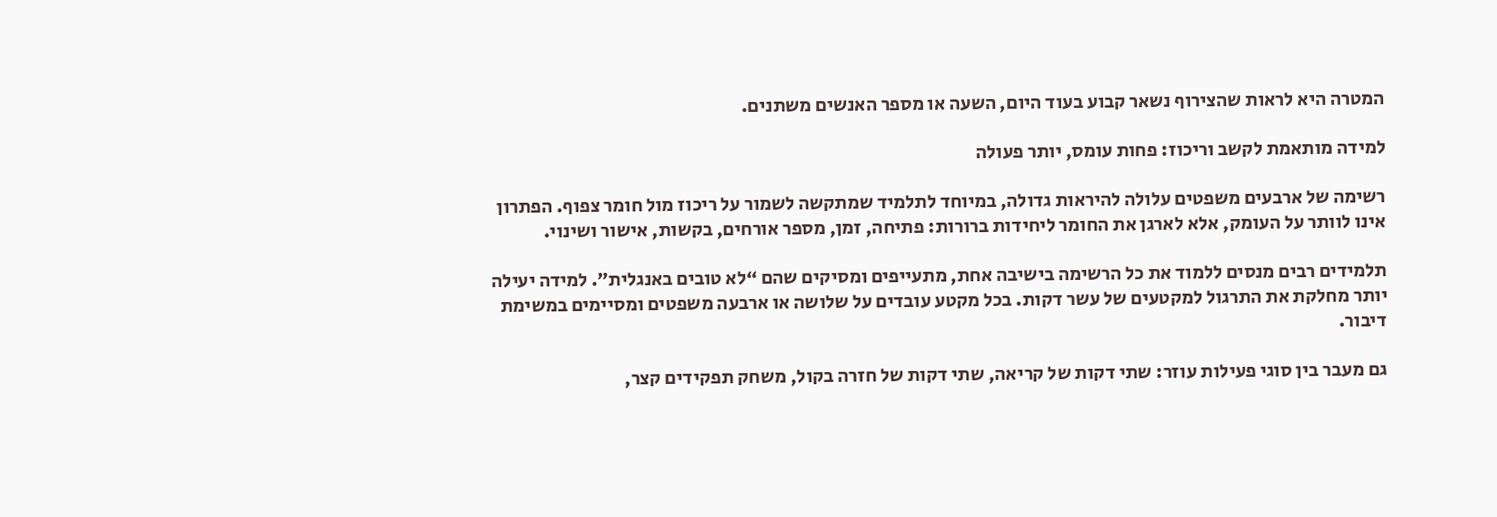המטרה היא לראות שהצירוף נשאר קבוע בעוד היום, השעה או מספר האנשים משתנים.

למידה מותאמת לקשב וריכוז: פחות עומס, יותר פעולה

רשימה של ארבעים משפטים עלולה להיראות גדולה, במיוחד לתלמיד שמתקשה לשמור על ריכוז מול חומר צפוף. הפתרון אינו לוותר על העומק, אלא לארגן את החומר ליחידות ברורות: פתיחה, זמן, מספר אורחים, בקשות, אישור ושינוי.

תלמידים רבים מנסים ללמוד את כל הרשימה בישיבה אחת, מתעייפים ומסיקים שהם “לא טובים באנגלית”. למידה יעילה יותר מחלקת את התרגול למקטעים של עשר דקות. בכל מקטע עובדים על שלושה או ארבעה משפטים ומסיימים במשימת דיבור.

גם מעבר בין סוגי פעילות עוזר: שתי דקות של קריאה, שתי דקות של חזרה בקול, משחק תפקידים קצר,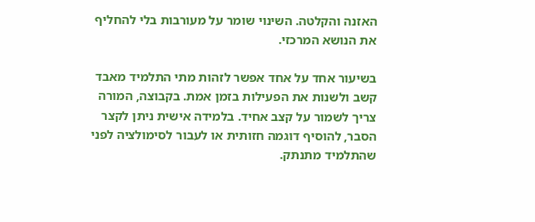האזנה והקלטה. השינוי שומר על מעורבות בלי להחליף את הנושא המרכזי.

בשיעור אחד על אחד אפשר לזהות מתי התלמיד מאבד קשב ולשנות את הפעילות בזמן אמת. בקבוצה, המורה צריך לשמור על קצב אחיד. בלמידה אישית ניתן לקצר הסבר, להוסיף דוגמה חזותית או לעבור לסימולציה לפני שהתלמיד מתנתק.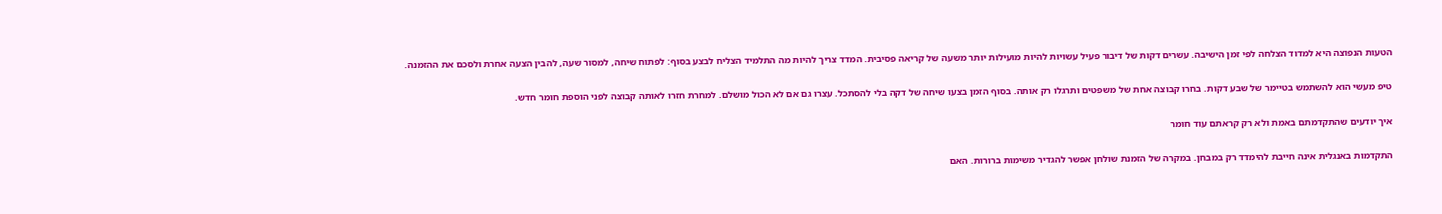הטעות הנפוצה היא למדוד הצלחה לפי זמן הישיבה. עשרים דקות של דיבור פעיל עשויות להיות מועילות יותר משעה של קריאה פסיבית. המדד צריך להיות מה התלמיד הצליח לבצע בסוף: לפתוח שיחה, למסור שעה, להבין הצעה אחרת ולסכם את ההזמנה.

טיפ מעשי הוא להשתמש בטיימר של שבע דקות. בחרו קבוצה אחת של משפטים ותרגלו רק אותה. בסוף הזמן בצעו שיחה של דקה בלי להסתכל. עצרו גם אם לא הכול מושלם. למחרת חזרו לאותה קבוצה לפני הוספת חומר חדש.

איך יודעים שהתקדמתם באמת ולא רק קראתם עוד חומר

התקדמות באנגלית אינה חייבת להימדד רק במבחן. במקרה של הזמנת שולחן אפשר להגדיר משימות ברורות. האם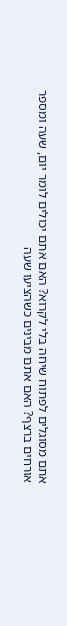אתם מסוגלים לפתוח שיחה בלי לקרוא? האם אתם יכולים לומר יום, שעה ומספר אורחים ברצף? האם אתם מבינים כשהציעו שעה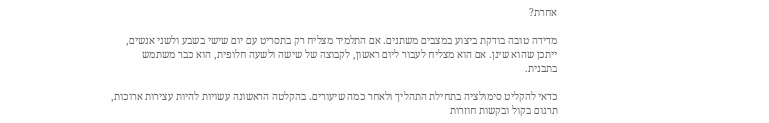אחרת?

מדידה טובה בודקת ביצוע במצבים משתנים. אם התלמיד מצליח רק בתסריט עם יום שישי בשבע ולשני אנשים, ייתכן שהוא שינן. אם הוא מצליח לעבור ליום ראשון, לקבוצה של שישה ולשעה חלופית, הוא כבר משתמש בתבנית.

כדאי להקליט סימולציה בתחילת התהליך ולאחר כמה שיעורים. בהקלטה הראשונה עשויות להיות עצירות ארוכות, תרגום בקול ובקשות חוזרות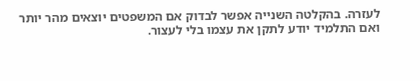לעזרה. בהקלטה השנייה אפשר לבדוק אם המשפטים יוצאים מהר יותר ואם התלמיד יודע לתקן את עצמו בלי לעצור.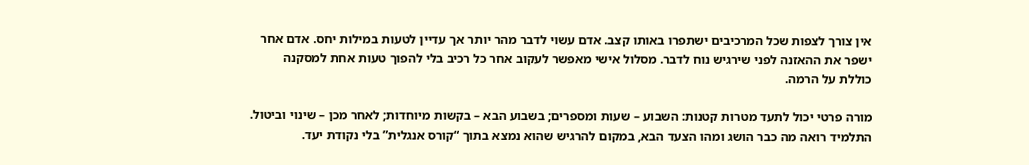אין צורך לצפות שכל המרכיבים ישתפרו באותו קצב. אדם עשוי לדבר מהר יותר אך עדיין לטעות במילות יחס. אדם אחר ישפר את ההאזנה לפני שירגיש נוח לדבר. מסלול אישי מאפשר לעקוב אחר כל רכיב בלי להפוך טעות אחת למסקנה כוללת על הרמה.

מורה פרטי יכול לתעד מטרות קטנות: השבוע – שעות ומספרים; בשבוע הבא – בקשות מיוחדות; לאחר מכן – שינוי וביטול. התלמיד רואה מה כבר הושג ומהו הצעד הבא, במקום להרגיש שהוא נמצא בתוך “קורס אנגלית” בלי נקודת יעד.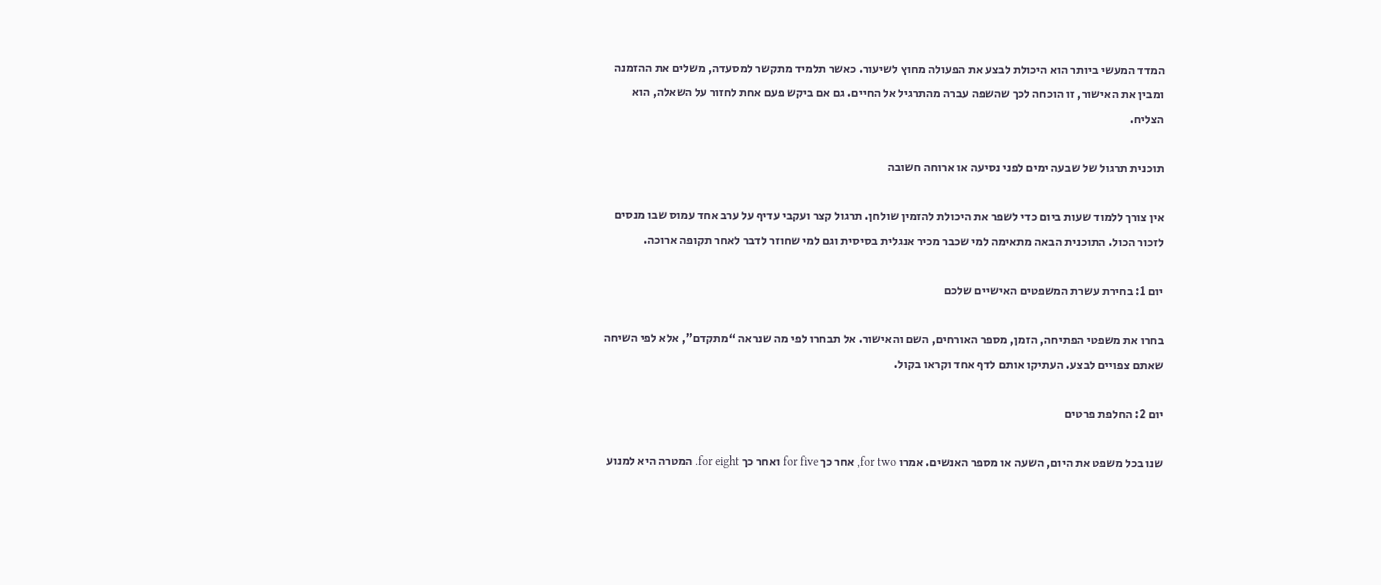המדד המעשי ביותר הוא היכולת לבצע את הפעולה מחוץ לשיעור. כאשר תלמיד מתקשר למסעדה, משלים את ההזמנה ומבין את האישור, זו הוכחה לכך שהשפה עברה מהתרגיל אל החיים. גם אם ביקש פעם אחת לחזור על השאלה, הוא הצליח.

תוכנית תרגול של שבעה ימים לפני נסיעה או ארוחה חשובה

אין צורך ללמוד שעות ביום כדי לשפר את היכולת להזמין שולחן. תרגול קצר ועקבי עדיף על ערב אחד עמוס שבו מנסים לזכור הכול. התוכנית הבאה מתאימה למי שכבר מכיר אנגלית בסיסית וגם למי שחוזר לדבר לאחר תקופה ארוכה.

יום 1: בחירת עשרת המשפטים האישיים שלכם

בחרו את משפטי הפתיחה, הזמן, מספר האורחים, השם והאישור. אל תבחרו לפי מה שנראה “מתקדם”, אלא לפי השיחה שאתם צפויים לבצע. העתיקו אותם לדף אחד וקראו בקול.

יום 2: החלפת פרטים

שנו בכל משפט את היום, השעה או מספר האנשים. אמרו for two, אחר כך for five ואחר כך for eight. המטרה היא למנוע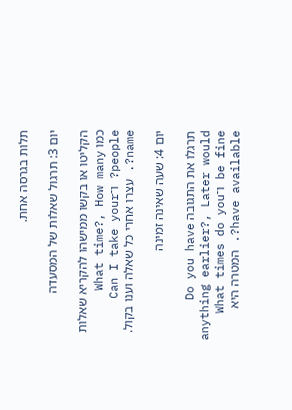תלות בגרסה אחת.

יום 3: תרגול שאלות של המסעדה

הקליטו או בקשו ממישהו להקריא שאלות כמו What time?, How many people? ו־Can I take your name?. עצרו אחרי כל שאלה וענו בקול.

יום 4: שעה שאינה זמינה

תרגלו את התגובה Do you have anything earlier?, Later would be fine ו־What times do you have available?. המטרה היא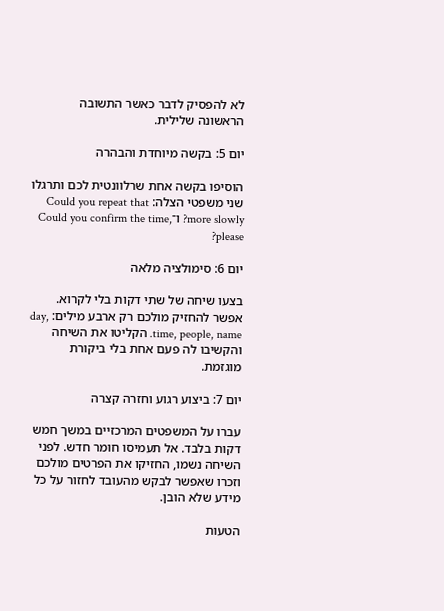לא להפסיק לדבר כאשר התשובה הראשונה שלילית.

יום 5: בקשה מיוחדת והבהרה

הוסיפו בקשה אחת שרלוונטית לכם ותרגלו שני משפטי הצלה: Could you repeat that more slowly? ו־Could you confirm the time, please?

יום 6: סימולציה מלאה

בצעו שיחה של שתי דקות בלי לקרוא. אפשר להחזיק מולכם רק ארבע מילים: day, time, people, name. הקליטו את השיחה והקשיבו לה פעם אחת בלי ביקורת מוגזמת.

יום 7: ביצוע רגוע וחזרה קצרה

עברו על המשפטים המרכזיים במשך חמש דקות בלבד. אל תעמיסו חומר חדש. לפני השיחה נשמו, החזיקו את הפרטים מולכם וזכרו שאפשר לבקש מהעובד לחזור על כל מידע שלא הובן.

הטעות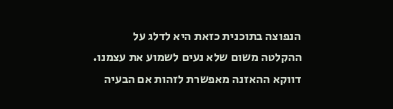הנפוצה בתוכנית כזאת היא לדלג על ההקלטה משום שלא נעים לשמוע את עצמנו. דווקא ההאזנה מאפשרת לזהות אם הבעיה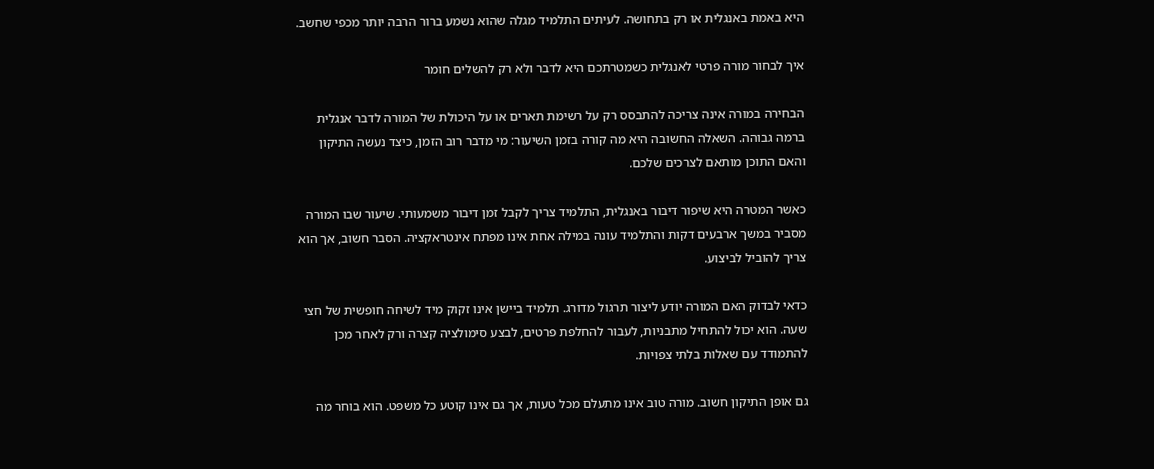היא באמת באנגלית או רק בתחושה. לעיתים התלמיד מגלה שהוא נשמע ברור הרבה יותר מכפי שחשב.

איך לבחור מורה פרטי לאנגלית כשמטרתכם היא לדבר ולא רק להשלים חומר

הבחירה במורה אינה צריכה להתבסס רק על רשימת תארים או על היכולת של המורה לדבר אנגלית ברמה גבוהה. השאלה החשובה היא מה קורה בזמן השיעור: מי מדבר רוב הזמן, כיצד נעשה התיקון והאם התוכן מותאם לצרכים שלכם.

כאשר המטרה היא שיפור דיבור באנגלית, התלמיד צריך לקבל זמן דיבור משמעותי. שיעור שבו המורה מסביר במשך ארבעים דקות והתלמיד עונה במילה אחת אינו מפתח אינטראקציה. הסבר חשוב, אך הוא צריך להוביל לביצוע.

כדאי לבדוק האם המורה יודע ליצור תרגול מדורג. תלמיד ביישן אינו זקוק מיד לשיחה חופשית של חצי שעה. הוא יכול להתחיל מתבניות, לעבור להחלפת פרטים, לבצע סימולציה קצרה ורק לאחר מכן להתמודד עם שאלות בלתי צפויות.

גם אופן התיקון חשוב. מורה טוב אינו מתעלם מכל טעות, אך גם אינו קוטע כל משפט. הוא בוחר מה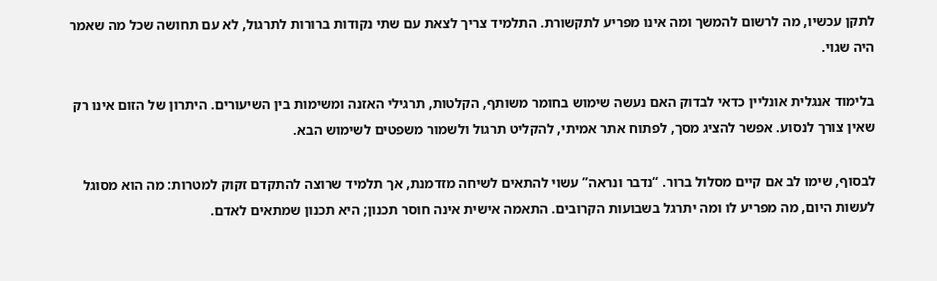לתקן עכשיו, מה לרשום להמשך ומה אינו מפריע לתקשורת. התלמיד צריך לצאת עם שתי נקודות ברורות לתרגול, לא עם תחושה שכל מה שאמר היה שגוי.

בלימוד אנגלית אונליין כדאי לבדוק האם נעשה שימוש בחומר משותף, הקלטות, תרגילי האזנה ומשימות בין השיעורים. היתרון של הזום אינו רק שאין צורך לנסוע. אפשר להציג מסך, לפתוח אתר אמיתי, להקליט תרגול ולשמור משפטים לשימוש הבא.

לבסוף, שימו לב אם קיים מסלול ברור. “נדבר ונראה” עשוי להתאים לשיחה מזדמנת, אך תלמיד שרוצה להתקדם זקוק למטרות: מה הוא מסוגל לעשות היום, מה מפריע לו ומה יתרגל בשבועות הקרובים. התאמה אישית אינה חוסר תכנון; היא תכנון שמתאים לאדם.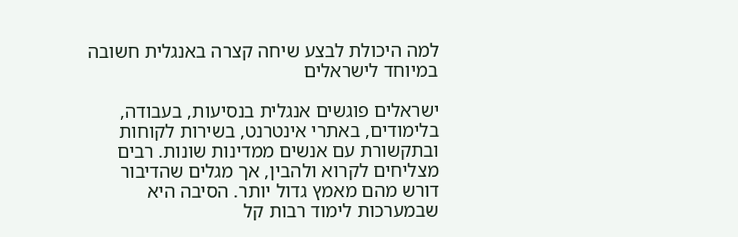למה היכולת לבצע שיחה קצרה באנגלית חשובה במיוחד לישראלים

ישראלים פוגשים אנגלית בנסיעות, בעבודה, בלימודים, באתרי אינטרנט, בשירות לקוחות ובתקשורת עם אנשים ממדינות שונות. רבים מצליחים לקרוא ולהבין, אך מגלים שהדיבור דורש מהם מאמץ גדול יותר. הסיבה היא שבמערכות לימוד רבות קל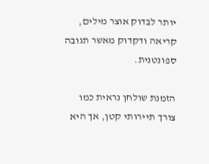יותר לבדוק אוצר מילים, קריאה ודקדוק מאשר תגובה ספונטנית.

הזמנת שולחן נראית כמו צורך תיירותי קטן, אך היא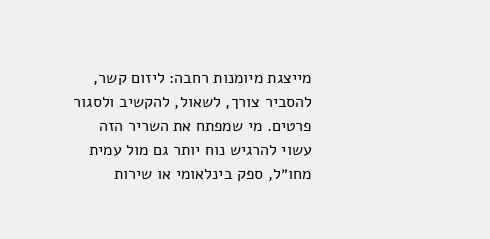מייצגת מיומנות רחבה: ליזום קשר, להסביר צורך, לשאול, להקשיב ולסגור פרטים. מי שמפתח את השריר הזה עשוי להרגיש נוח יותר גם מול עמית מחו״ל, ספק בינלאומי או שירות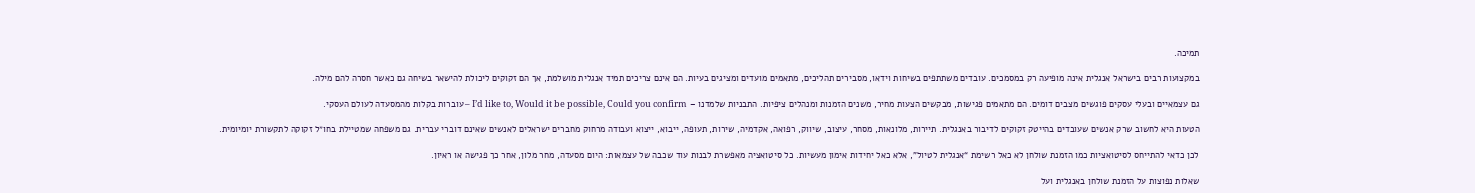תמיכה.

במקצועות רבים בישראל אנגלית אינה מופיעה רק במסמכים. עובדים משתתפים בשיחות וידאו, מסבירים תהליכים, מתאמים מועדים ומציגים בעיות. הם אינם צריכים תמיד אנגלית מושלמת, אך הם זקוקים ליכולת להישאר בשיחה גם כאשר חסרה להם מילה.

גם עצמאיים ובעלי עסקים פוגשים מצבים דומים. הם מתאמים פגישות, מבקשים הצעות מחיר, משנים הזמנות ומנהלים ציפיות. התבניות שלמדנו – I’d like to, Would it be possible, Could you confirm – עוברות בקלות מהמסעדה לעולם העסקי.

הטעות היא לחשוב שרק אנשים שעובדים בהייטק זקוקים לדיבור באנגלית. תיירות, מלונאות, מסחר, עיצוב, שיווק, רפואה, אקדמיה, שירות, תעופה, ייבוא, ייצוא ועבודה מרחוק מחברים ישראלים לאנשים שאינם דוברי עברית. גם משפחה שמטיילת בחו״ל זקוקה לתקשורת יומיומית.

לכן כדאי להתייחס לסיטואציות כמו הזמנת שולחן לא כאל רשימת “אנגלית לטיול”, אלא כאל יחידות אימון מעשיות. כל סיטואציה מאפשרת לבנות עוד שכבה של עצמאות: היום מסעדה, מחר מלון, אחר כך פגישה או ראיון.

שאלות נפוצות על הזמנת שולחן באנגלית ועל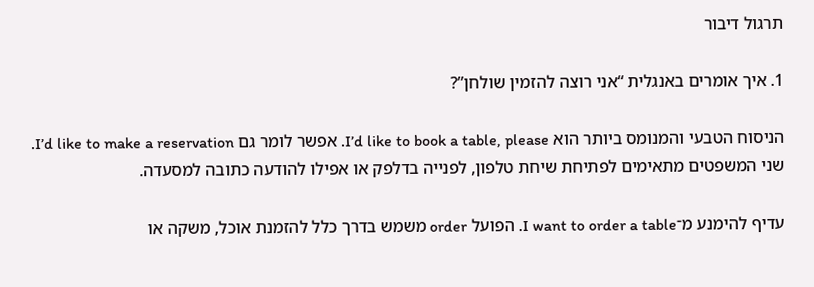תרגול דיבור

1. איך אומרים באנגלית “אני רוצה להזמין שולחן”?

הניסוח הטבעי והמנומס ביותר הוא I’d like to book a table, please. אפשר לומר גם I’d like to make a reservation. שני המשפטים מתאימים לפתיחת שיחת טלפון, לפנייה בדלפק או אפילו להודעה כתובה למסעדה.

עדיף להימנע מ־I want to order a table. הפועל order משמש בדרך כלל להזמנת אוכל, משקה או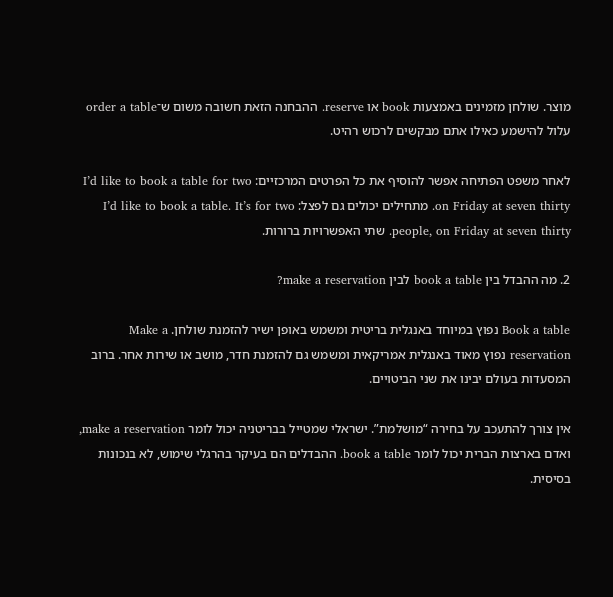מוצר. שולחן מזמינים באמצעות book או reserve. ההבחנה הזאת חשובה משום ש־order a table עלול להישמע כאילו אתם מבקשים לרכוש רהיט.

לאחר משפט הפתיחה אפשר להוסיף את כל הפרטים המרכזיים: I’d like to book a table for two on Friday at seven thirty. מתחילים יכולים גם לפצל: I’d like to book a table. It’s for two people, on Friday at seven thirty. שתי האפשרויות ברורות.

2. מה ההבדל בין book a table לבין make a reservation?

Book a table נפוץ במיוחד באנגלית בריטית ומשמש באופן ישיר להזמנת שולחן. Make a reservation נפוץ מאוד באנגלית אמריקאית ומשמש גם להזמנת חדר, מושב או שירות אחר. ברוב המסעדות בעולם יבינו את שני הביטויים.

אין צורך להתעכב על בחירה “מושלמת”. ישראלי שמטייל בבריטניה יכול לומר make a reservation, ואדם בארצות הברית יכול לומר book a table. ההבדלים הם בעיקר בהרגלי שימוש, לא בנכונות בסיסית.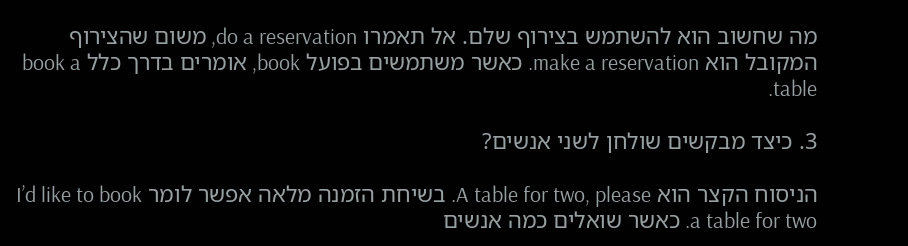מה שחשוב הוא להשתמש בצירוף שלם. אל תאמרו do a reservation, משום שהצירוף המקובל הוא make a reservation. כאשר משתמשים בפועל book, אומרים בדרך כלל book a table.

3. כיצד מבקשים שולחן לשני אנשים?

הניסוח הקצר הוא A table for two, please. בשיחת הזמנה מלאה אפשר לומר I’d like to book a table for two. כאשר שואלים כמה אנשים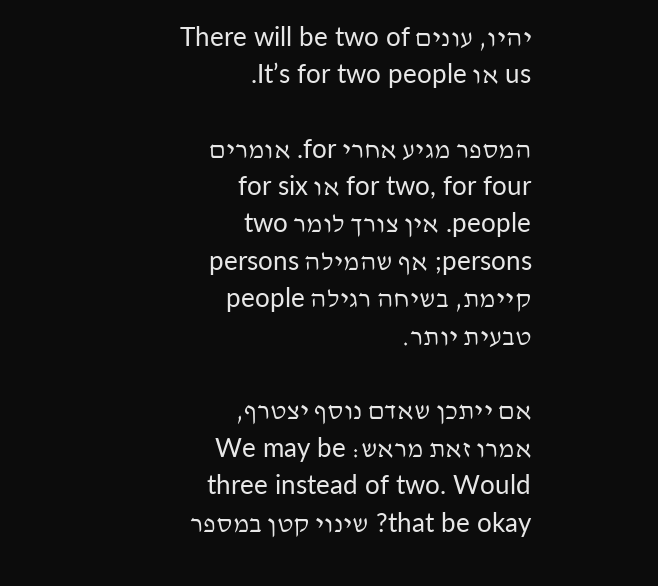יהיו, עונים There will be two of us או It’s for two people.

המספר מגיע אחרי for. אומרים for two, for four או for six people. אין צורך לומר two persons; אף שהמילה persons קיימת, בשיחה רגילה people טבעית יותר.

אם ייתכן שאדם נוסף יצטרף, אמרו זאת מראש: We may be three instead of two. Would that be okay? שינוי קטן במספר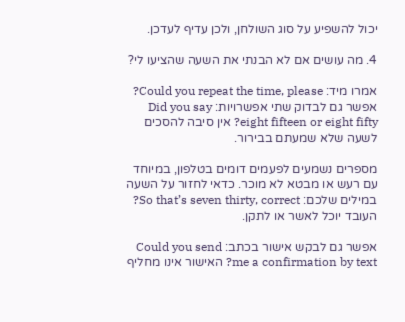יכול להשפיע על סוג השולחן, ולכן עדיף לעדכן.

4. מה עושים אם לא הבנתי את השעה שהציעו לי?

אמרו מיד: Could you repeat the time, please? אפשר גם לבדוק שתי אפשרויות: Did you say eight fifteen or eight fifty? אין סיבה להסכים לשעה שלא שמעתם בבירור.

מספרים נשמעים לפעמים דומים בטלפון, במיוחד עם רעש או מבטא לא מוכר. כדאי לחזור על השעה במילים שלכם: So that’s seven thirty, correct? העובד יוכל לאשר או לתקן.

אפשר גם לבקש אישור בכתב: Could you send me a confirmation by text? האישור אינו מחליף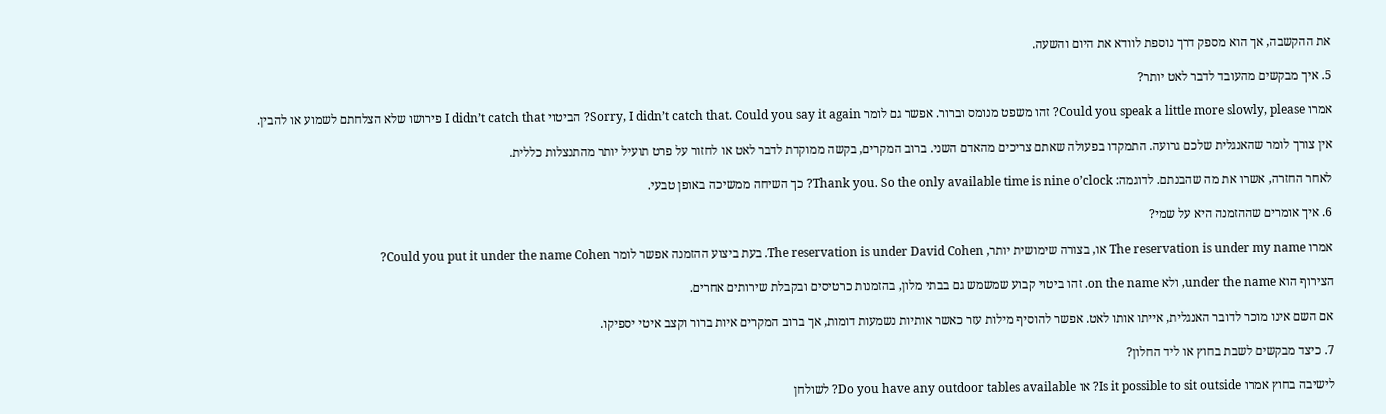את ההקשבה, אך הוא מספק דרך נוספת לוודא את היום והשעה.

5. איך מבקשים מהעובד לדבר לאט יותר?

אמרו Could you speak a little more slowly, please? זהו משפט מנומס וברור. אפשר גם לומר Sorry, I didn’t catch that. Could you say it again? הביטוי I didn’t catch that פירושו שלא הצלחתם לשמוע או להבין.

אין צורך לומר שהאנגלית שלכם גרועה. התמקדו בפעולה שאתם צריכים מהאדם השני. ברוב המקרים, בקשה ממוקדת לדבר לאט או לחזור על פרט תועיל יותר מהתנצלות כללית.

לאחר החזרה, אשרו את מה שהבנתם. לדוגמה: Thank you. So the only available time is nine o’clock? כך השיחה ממשיכה באופן טבעי.

6. איך אומרים שההזמנה היא על שמי?

אמרו The reservation is under my name או, בצורה שימושית יותר, The reservation is under David Cohen. בעת ביצוע ההזמנה אפשר לומר Could you put it under the name Cohen?

הצירוף הוא under the name, ולא on the name. זהו ביטוי קבוע שמשמש גם בבתי מלון, בהזמנות כרטיסים ובקבלת שירותים אחרים.

אם השם אינו מוכר לדובר האנגלית, אייתו אותו לאט. אפשר להוסיף מילות עזר כאשר אותיות נשמעות דומות, אך ברוב המקרים איות ברור וקצב איטי יספיקו.

7. כיצד מבקשים לשבת בחוץ או ליד החלון?

לישיבה בחוץ אמרו Is it possible to sit outside? או Do you have any outdoor tables available? לשולחן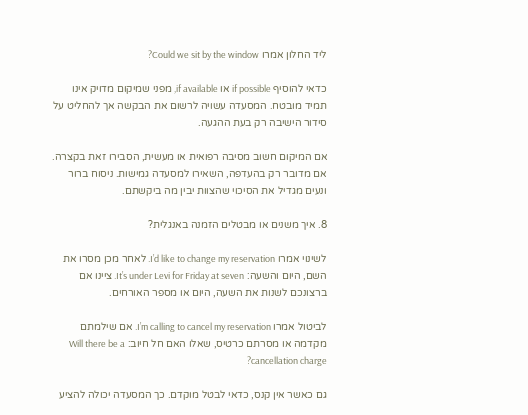ליד החלון אמרו Could we sit by the window?

כדאי להוסיף if possible או if available, מפני שמיקום מדויק אינו תמיד מובטח. המסעדה עשויה לרשום את הבקשה אך להחליט על סידור הישיבה רק בעת ההגעה.

אם המיקום חשוב מסיבה רפואית או מעשית, הסבירו זאת בקצרה. אם מדובר רק בהעדפה, השאירו למסעדה גמישות. ניסוח ברור ונעים מגדיל את הסיכוי שהצוות יבין מה ביקשתם.

8. איך משנים או מבטלים הזמנה באנגלית?

לשינוי אמרו I’d like to change my reservation. לאחר מכן מסרו את השם, היום והשעה: It’s under Levi for Friday at seven. ציינו אם ברצונכם לשנות את השעה, היום או מספר האורחים.

לביטול אמרו I’m calling to cancel my reservation. אם שילמתם מקדמה או מסרתם כרטיס, שאלו האם חל חיוב: Will there be a cancellation charge?

גם כאשר אין קנס, כדאי לבטל מוקדם. כך המסעדה יכולה להציע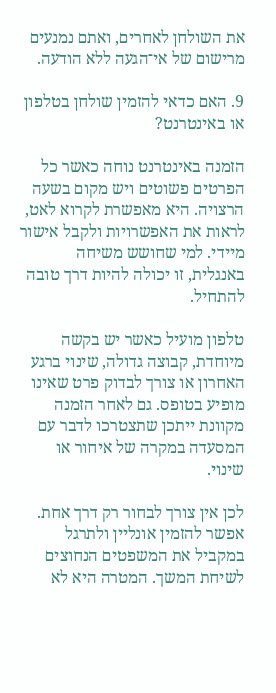את השולחן לאחרים, ואתם נמנעים מרישום של אי־הגעה ללא הודעה.

9. האם כדאי להזמין שולחן בטלפון או באינטרנט?

הזמנה באינטרנט נוחה כאשר כל הפרטים פשוטים ויש מקום בשעה הרצויה. היא מאפשרת לקרוא לאט, לראות את האפשרויות ולקבל אישור מיידי. למי שחושש משיחה באנגלית, זו יכולה להיות דרך טובה להתחיל.

טלפון מועיל כאשר יש בקשה מיוחדת, קבוצה גדולה, שינוי ברגע האחרון או צורך לבדוק פרט שאינו מופיע בטופס. גם לאחר הזמנה מקוונת ייתכן שתצטרכו לדבר עם המסעדה במקרה של איחור או שינוי.

לכן אין צורך לבחור רק דרך אחת. אפשר להזמין אונליין ולתרגל במקביל את המשפטים הנחוצים לשיחת המשך. המטרה היא לא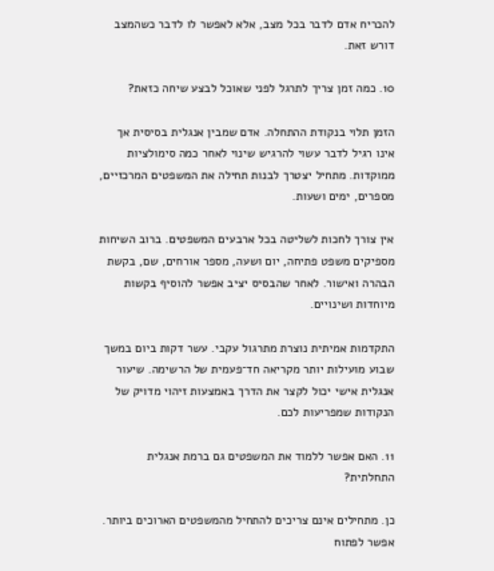להכריח אדם לדבר בכל מצב, אלא לאפשר לו לדבר כשהמצב דורש זאת.

10. כמה זמן צריך לתרגל לפני שאוכל לבצע שיחה כזאת?

הזמן תלוי בנקודת ההתחלה. אדם שמבין אנגלית בסיסית אך אינו רגיל לדבר עשוי להרגיש שינוי לאחר כמה סימולציות ממוקדות. מתחיל יצטרך לבנות תחילה את המשפטים המרכזיים, מספרים, ימים ושעות.

אין צורך לחכות לשליטה בכל ארבעים המשפטים. ברוב השיחות מספיקים משפט פתיחה, יום ושעה, מספר אורחים, שם, בקשת הבהרה ואישור. לאחר שהבסיס יציב אפשר להוסיף בקשות מיוחדות ושינויים.

התקדמות אמיתית נוצרת מתרגול עקבי. עשר דקות ביום במשך שבוע מועילות יותר מקריאה חד־פעמית של הרשימה. שיעור אנגלית אישי יכול לקצר את הדרך באמצעות זיהוי מדויק של הנקודות שמפריעות לכם.

11. האם אפשר ללמוד את המשפטים גם ברמת אנגלית התחלתית?

כן. מתחילים אינם צריכים להתחיל מהמשפטים הארוכים ביותר. אפשר לפתוח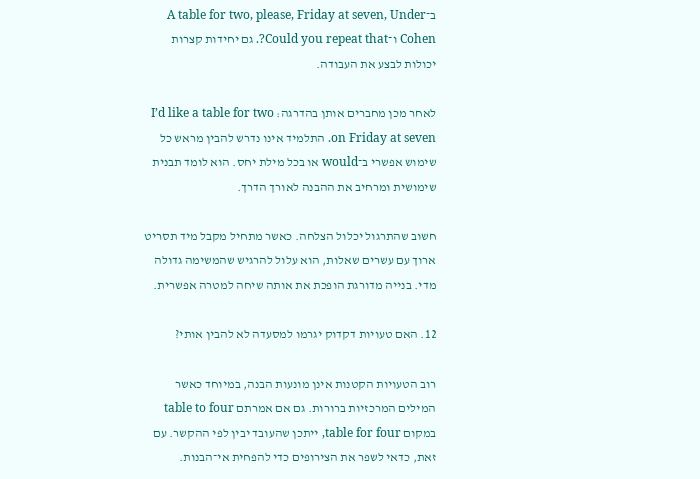ב־A table for two, please, Friday at seven, Under Cohen ו־Could you repeat that?. גם יחידות קצרות יכולות לבצע את העבודה.

לאחר מכן מחברים אותן בהדרגה: I’d like a table for two on Friday at seven. התלמיד אינו נדרש להבין מראש כל שימוש אפשרי ב־would או בכל מילת יחס. הוא לומד תבנית שימושית ומרחיב את ההבנה לאורך הדרך.

חשוב שהתרגול יכלול הצלחה. כאשר מתחיל מקבל מיד תסריט ארוך עם עשרים שאלות, הוא עלול להרגיש שהמשימה גדולה מדי. בנייה מדורגת הופכת את אותה שיחה למטרה אפשרית.

12. האם טעויות דקדוק יגרמו למסעדה לא להבין אותי?

רוב הטעויות הקטנות אינן מונעות הבנה, במיוחד כאשר המילים המרכזיות ברורות. גם אם אמרתם table to four במקום table for four, ייתכן שהעובד יבין לפי ההקשר. עם זאת, כדאי לשפר את הצירופים כדי להפחית אי־הבנות.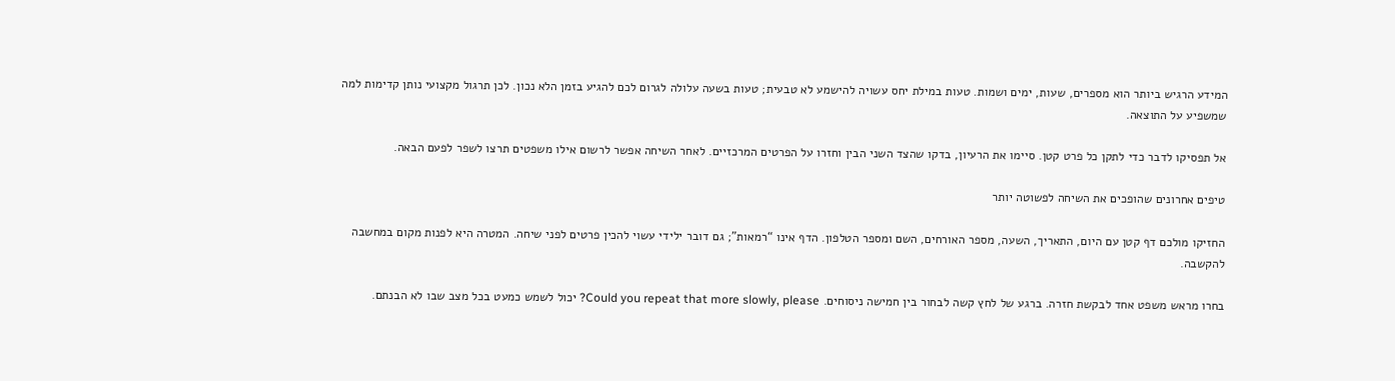המידע הרגיש ביותר הוא מספרים, שעות, ימים ושמות. טעות במילת יחס עשויה להישמע לא טבעית; טעות בשעה עלולה לגרום לכם להגיע בזמן הלא נכון. לכן תרגול מקצועי נותן קדימות למה שמשפיע על התוצאה.

אל תפסיקו לדבר כדי לתקן כל פרט קטן. סיימו את הרעיון, בדקו שהצד השני הבין וחזרו על הפרטים המרכזיים. לאחר השיחה אפשר לרשום אילו משפטים תרצו לשפר לפעם הבאה.

טיפים אחרונים שהופכים את השיחה לפשוטה יותר

החזיקו מולכם דף קטן עם היום, התאריך, השעה, מספר האורחים, השם ומספר הטלפון. הדף אינו “רמאות”; גם דובר ילידי עשוי להכין פרטים לפני שיחה. המטרה היא לפנות מקום במחשבה להקשבה.

בחרו מראש משפט אחד לבקשת חזרה. ברגע של לחץ קשה לבחור בין חמישה ניסוחים. Could you repeat that more slowly, please? יכול לשמש כמעט בכל מצב שבו לא הבנתם.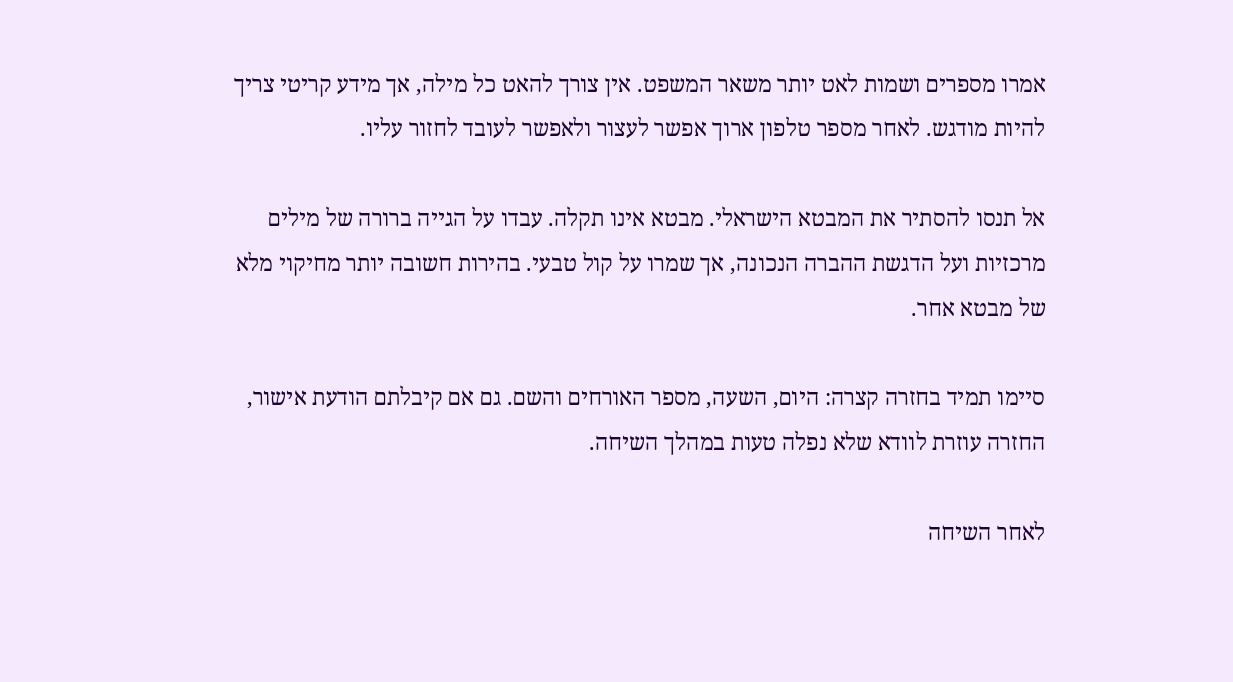אמרו מספרים ושמות לאט יותר משאר המשפט. אין צורך להאט כל מילה, אך מידע קריטי צריך להיות מודגש. לאחר מספר טלפון ארוך אפשר לעצור ולאפשר לעובד לחזור עליו.

אל תנסו להסתיר את המבטא הישראלי. מבטא אינו תקלה. עבדו על הגייה ברורה של מילים מרכזיות ועל הדגשת ההברה הנכונה, אך שמרו על קול טבעי. בהירות חשובה יותר מחיקוי מלא של מבטא אחר.

סיימו תמיד בחזרה קצרה: היום, השעה, מספר האורחים והשם. גם אם קיבלתם הודעת אישור, החזרה עוזרת לוודא שלא נפלה טעות במהלך השיחה.

לאחר השיחה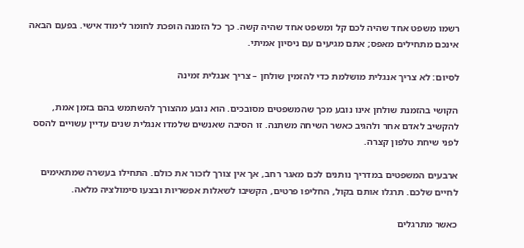רשמו משפט אחד שהיה לכם קל ומשפט אחד שהיה קשה. כך כל הזמנה הופכת לחומר לימוד אישי. בפעם הבאה אינכם מתחילים מאפס; אתם מגיעים עם ניסיון אמיתי.

לסיום: לא צריך אנגלית מושלמת כדי להזמין שולחן – צריך אנגלית זמינה

הקושי בהזמנת שולחן אינו נובע מכך שהמשפטים מסובכים. הוא נובע מהצורך להשתמש בהם בזמן אמת, להקשיב לאדם אחר ולהגיב כאשר השיחה משתנה. זו הסיבה שאנשים שלמדו אנגלית שנים עדיין עשויים להסס לפני שיחת טלפון קצרה.

ארבעים המשפטים במדריך נותנים לכם מאגר רחב, אך אין צורך לזכור את כולם. התחילו בעשרה שמתאימים לחיים שלכם. תרגלו אותם בקול, החליפו פרטים, הקשיבו לשאלות אפשריות ובצעו סימולציה מלאה.

כאשר מתרגלים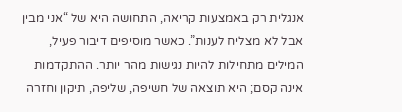אנגלית רק באמצעות קריאה, התחושה היא של “אני מבין אבל לא מצליח לענות”. כאשר מוסיפים דיבור פעיל, המילים מתחילות להיות נגישות מהר יותר. ההתקדמות אינה קסם; היא תוצאה של חשיפה, שליפה, תיקון וחזרה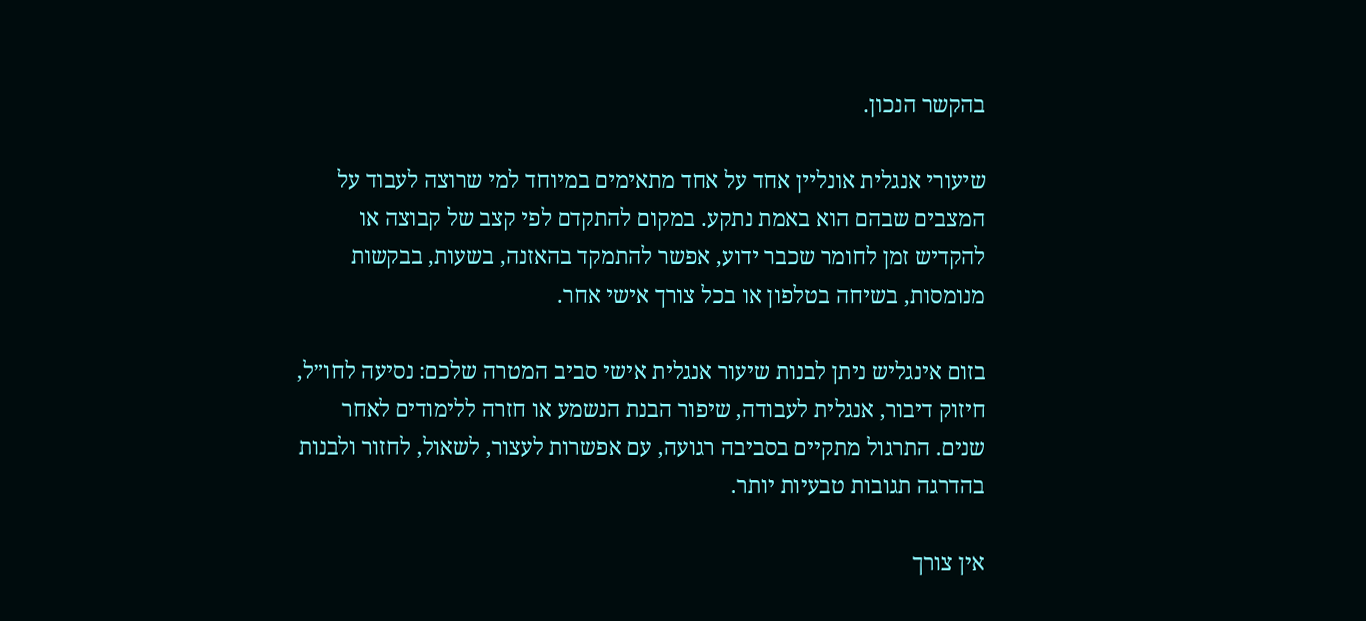בהקשר הנכון.

שיעורי אנגלית אונליין אחד על אחד מתאימים במיוחד למי שרוצה לעבוד על המצבים שבהם הוא באמת נתקע. במקום להתקדם לפי קצב של קבוצה או להקדיש זמן לחומר שכבר ידוע, אפשר להתמקד בהאזנה, בשעות, בבקשות מנומסות, בשיחה בטלפון או בכל צורך אישי אחר.

בזום אינגליש ניתן לבנות שיעור אנגלית אישי סביב המטרה שלכם: נסיעה לחו״ל, חיזוק דיבור, אנגלית לעבודה, שיפור הבנת הנשמע או חזרה ללימודים לאחר שנים. התרגול מתקיים בסביבה רגועה, עם אפשרות לעצור, לשאול, לחזור ולבנות בהדרגה תגובות טבעיות יותר.

אין צורך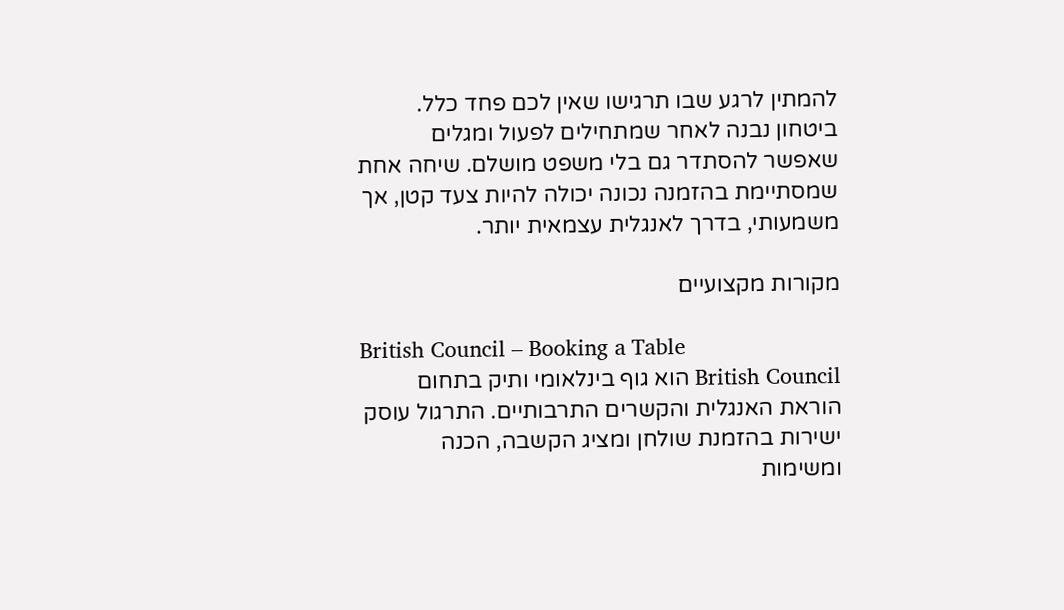להמתין לרגע שבו תרגישו שאין לכם פחד כלל. ביטחון נבנה לאחר שמתחילים לפעול ומגלים שאפשר להסתדר גם בלי משפט מושלם. שיחה אחת שמסתיימת בהזמנה נכונה יכולה להיות צעד קטן, אך משמעותי, בדרך לאנגלית עצמאית יותר.

מקורות מקצועיים

British Council – Booking a Table
British Council הוא גוף בינלאומי ותיק בתחום הוראת האנגלית והקשרים התרבותיים. התרגול עוסק ישירות בהזמנת שולחן ומציג הקשבה, הכנה ומשימות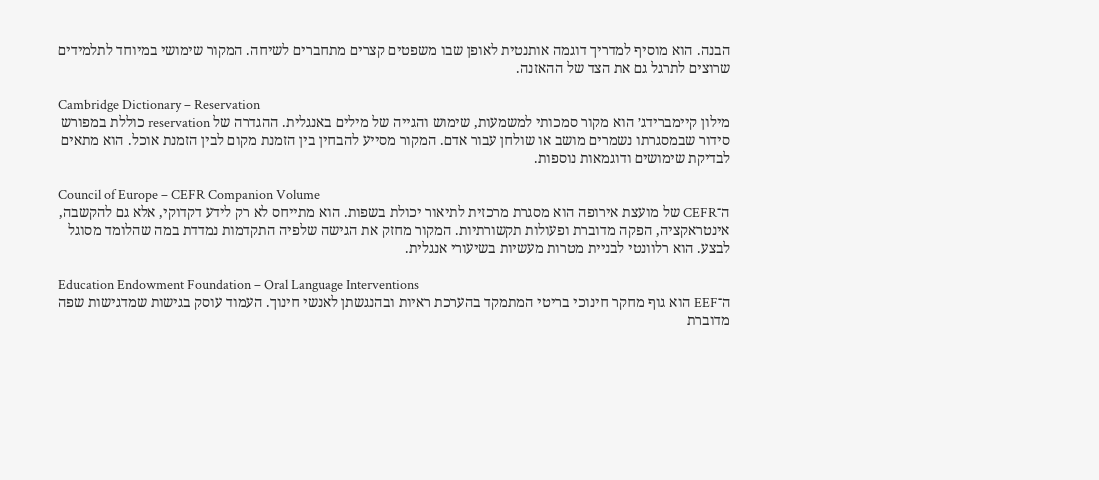הבנה. הוא מוסיף למדריך דוגמה אותנטית לאופן שבו משפטים קצרים מתחברים לשיחה. המקור שימושי במיוחד לתלמידים שרוצים לתרגל גם את הצד של ההאזנה.

Cambridge Dictionary – Reservation
מילון קיימברידג׳ הוא מקור סמכותי למשמעות, שימוש והגייה של מילים באנגלית. ההגדרה של reservation כוללת במפורש סידור שבמסגרתו נשמרים מושב או שולחן עבור אדם. המקור מסייע להבחין בין הזמנת מקום לבין הזמנת אוכל. הוא מתאים לבדיקת שימושים ודוגמאות נוספות.

Council of Europe – CEFR Companion Volume
ה־CEFR של מועצת אירופה הוא מסגרת מרכזית לתיאור יכולת בשפות. הוא מתייחס לא רק לידע דקדוקי, אלא גם להקשבה, אינטראקציה, הפקה מדוברת ופעולות תקשורתיות. המקור מחזק את הגישה שלפיה התקדמות נמדדת במה שהלומד מסוגל לבצע. הוא רלוונטי לבניית מטרות מעשיות בשיעורי אנגלית.

Education Endowment Foundation – Oral Language Interventions
ה־EEF הוא גוף מחקר חינוכי בריטי המתמקד בהערכת ראיות ובהנגשתן לאנשי חינוך. העמוד עוסק בגישות שמדגישות שפה מדוברת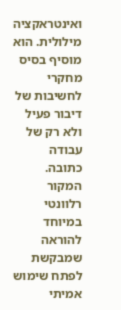ואינטראקציה מילולית. הוא מוסיף בסיס מחקרי לחשיבות של דיבור פעיל ולא רק של עבודה כתובה. המקור רלוונטי במיוחד להוראה שמבקשת לפתח שימוש אמיתי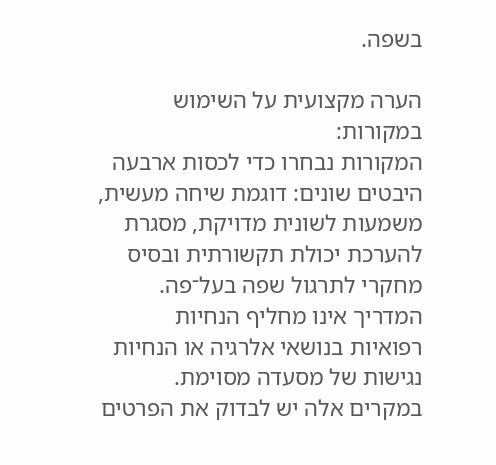בשפה.

הערה מקצועית על השימוש במקורות:
המקורות נבחרו כדי לכסות ארבעה היבטים שונים: דוגמת שיחה מעשית, משמעות לשונית מדויקת, מסגרת להערכת יכולת תקשורתית ובסיס מחקרי לתרגול שפה בעל־פה. המדריך אינו מחליף הנחיות רפואיות בנושאי אלרגיה או הנחיות נגישות של מסעדה מסוימת. במקרים אלה יש לבדוק את הפרטים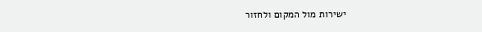ישירות מול המקום ולחזור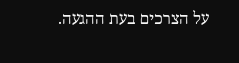על הצרכים בעת ההגעה.